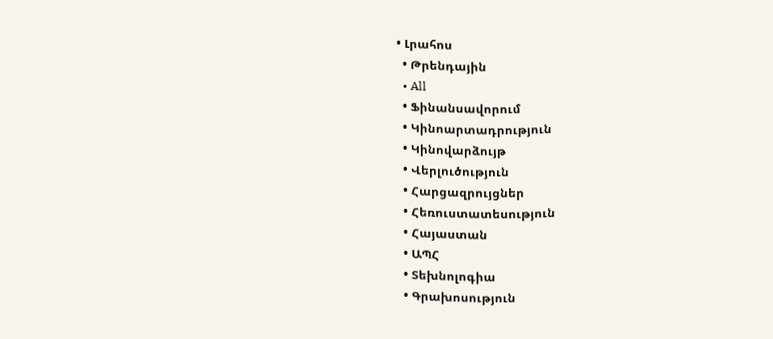• Լրահոս
  • Թրենդային
  • All
  • Ֆինանսավորում
  • Կինոարտադրություն
  • Կինովարձույթ
  • Վերլուծություն
  • Հարցազրույցներ
  • Հեռուստատեսություն
  • Հայաստան
  • ԱՊՀ
  • Տեխնոլոգիա
  • Գրախոսություն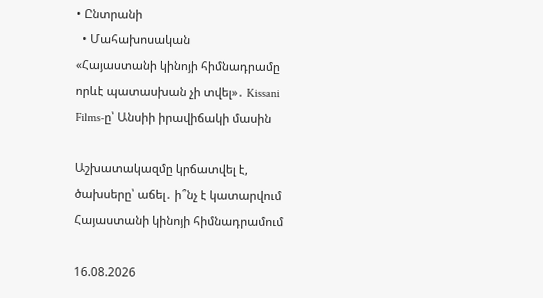• Ընտրանի
  • Մահախոսական
«Հայաստանի կինոյի հիմնադրամը որևէ պատասխան չի տվել»․ Kissani Films-ը՝ Անսիի իրավիճակի մասին

Աշխատակազմը կրճատվել է, ծախսերը՝ աճել․ ի՞նչ է կատարվում Հայաստանի կինոյի հիմնադրամում

16.08.2026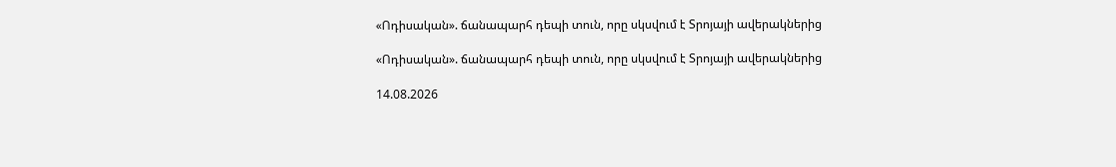«Ոդիսական». ճանապարհ դեպի տուն, որը սկսվում է Տրոյայի ավերակներից

«Ոդիսական». ճանապարհ դեպի տուն, որը սկսվում է Տրոյայի ավերակներից

14.08.2026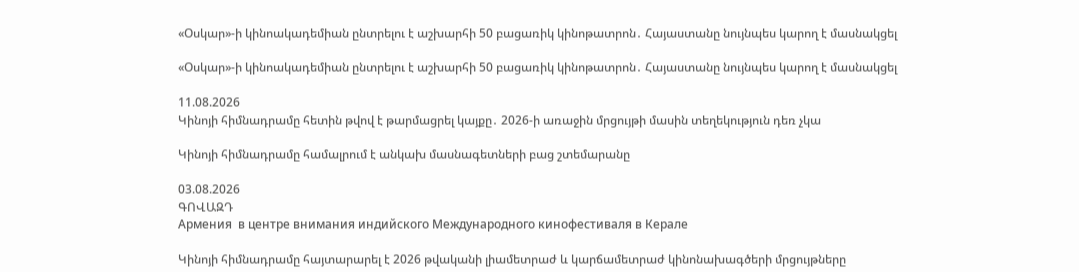«Օսկար»-ի կինոակադեմիան ընտրելու է աշխարհի 50 բացառիկ կինոթատրոն․ Հայաստանը նույնպես կարող է մասնակցել

«Օսկար»-ի կինոակադեմիան ընտրելու է աշխարհի 50 բացառիկ կինոթատրոն․ Հայաստանը նույնպես կարող է մասնակցել

11.08.2026
Կինոյի հիմնադրամը հետին թվով է թարմացրել կայքը․ 2026-ի առաջին մրցույթի մասին տեղեկություն դեռ չկա

Կինոյի հիմնադրամը համալրում է անկախ մասնագետների բաց շտեմարանը

03.08.2026
ԳՈՎԱԶԴ
Армения  в центре внимания индийского Международного кинофестиваля в Керале

Կինոյի հիմնադրամը հայտարարել է 2026 թվականի լիամետրաժ և կարճամետրաժ կինոնախագծերի մրցույթները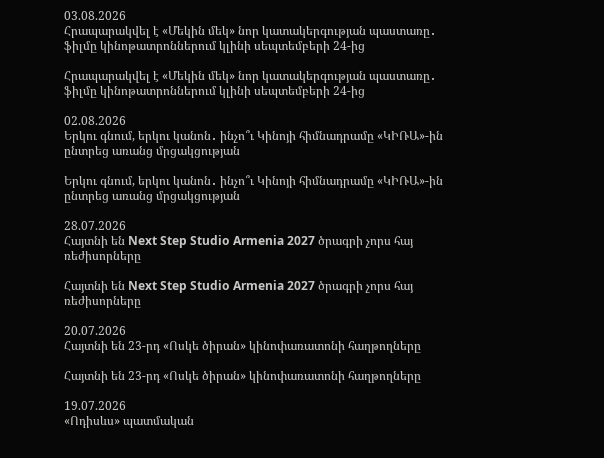03.08.2026
Հրապարակվել է «Մեկին մեկ» նոր կատակերգության պաստառը․ ֆիլմը կինոթատրոններում կլինի սեպտեմբերի 24-ից

Հրապարակվել է «Մեկին մեկ» նոր կատակերգության պաստառը․ ֆիլմը կինոթատրոններում կլինի սեպտեմբերի 24-ից

02.08.2026
Երկու գնում, երկու կանոն․ ինչո՞ւ Կինոյի հիմնադրամը «ԿԻՌԱ»-ին ընտրեց առանց մրցակցության

Երկու գնում, երկու կանոն․ ինչո՞ւ Կինոյի հիմնադրամը «ԿԻՌԱ»-ին ընտրեց առանց մրցակցության

28.07.2026
Հայտնի են Next Step Studio Armenia 2027 ծրագրի չորս հայ ռեժիսորները

Հայտնի են Next Step Studio Armenia 2027 ծրագրի չորս հայ ռեժիսորները

20.07.2026
Հայտնի են 23-րդ «Ոսկե ծիրան» կինոփառատոնի հաղթողները

Հայտնի են 23-րդ «Ոսկե ծիրան» կինոփառատոնի հաղթողները

19.07.2026
«Ոդիսևս» պատմական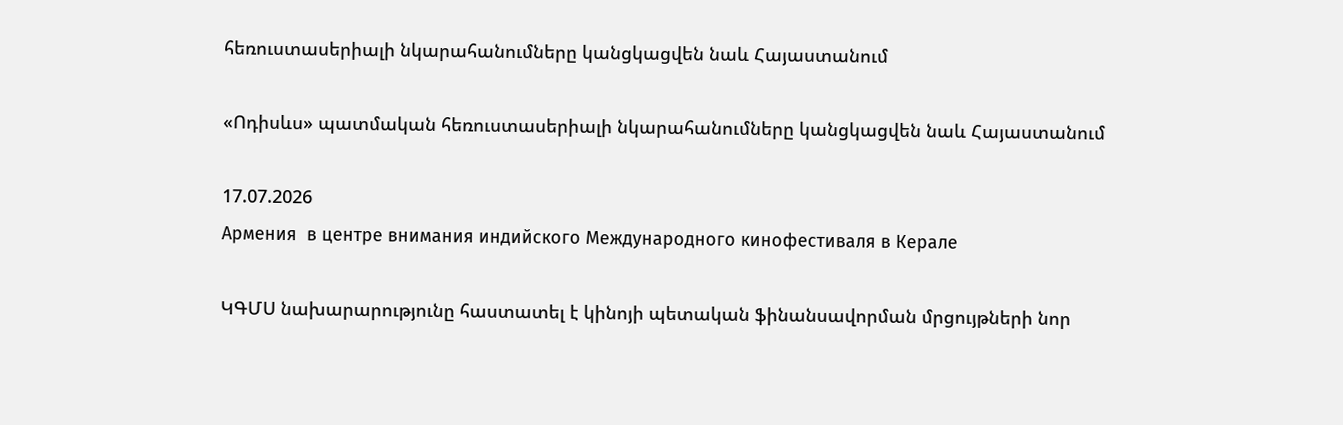հեռուստասերիալի նկարահանումները կանցկացվեն նաև Հայաստանում

«Ոդիսևս» պատմական հեռուստասերիալի նկարահանումները կանցկացվեն նաև Հայաստանում

17.07.2026
Армения  в центре внимания индийского Международного кинофестиваля в Керале

ԿԳՄՍ նախարարությունը հաստատել է կինոյի պետական ֆինանսավորման մրցույթների նոր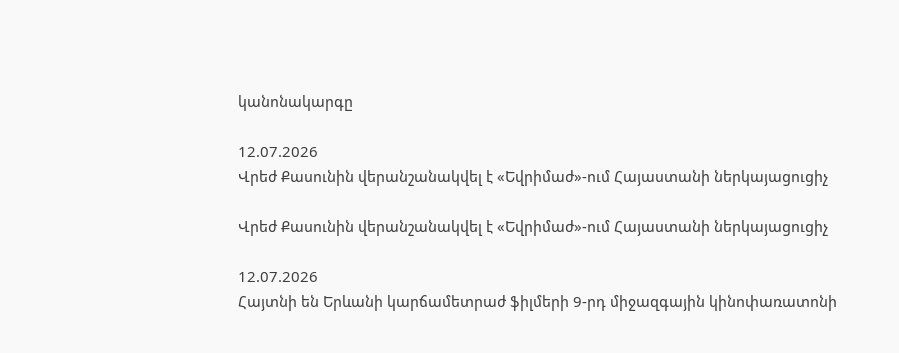կանոնակարգը

12.07.2026
Վրեժ Քասունին վերանշանակվել է «Եվրիմաժ»-ում Հայաստանի ներկայացուցիչ

Վրեժ Քասունին վերանշանակվել է «Եվրիմաժ»-ում Հայաստանի ներկայացուցիչ

12.07.2026
Հայտնի են Երևանի կարճամետրաժ ֆիլմերի 9-րդ միջազգային կինոփառատոնի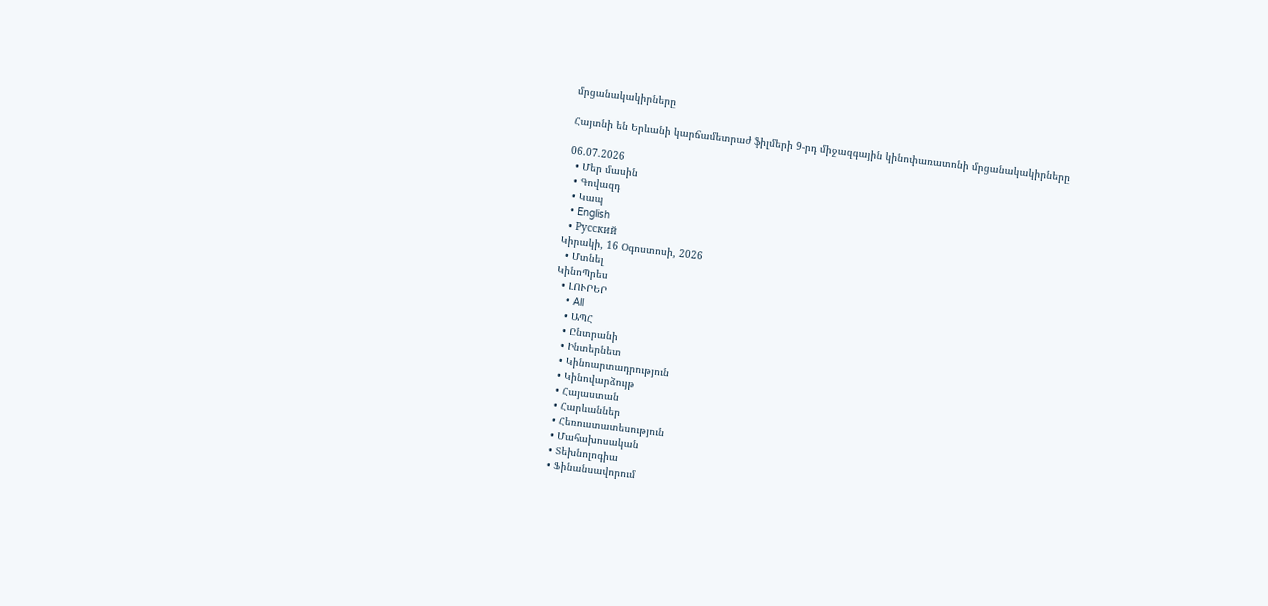մրցանակակիրները

Հայտնի են Երևանի կարճամետրաժ ֆիլմերի 9-րդ միջազգային կինոփառատոնի մրցանակակիրները

06.07.2026
  • Մեր մասին
  • Գովազդ
  • Կապ
  • English
  • Русский
Կիրակի, 16 Օգոստոսի, 2026
  • Մտնել
ԿինոՊրես
  • ԼՈՒՐԵՐ
    • All
    • ԱՊՀ
    • Ընտրանի
    • Ինտերնետ
    • Կինոարտադրություն
    • Կինովարձույթ
    • Հայաստան
    • Հարևաններ
    • Հեռուստատեսություն
    • Մահախոսական
    • Տեխնոլոգիա
    • Ֆինանսավորում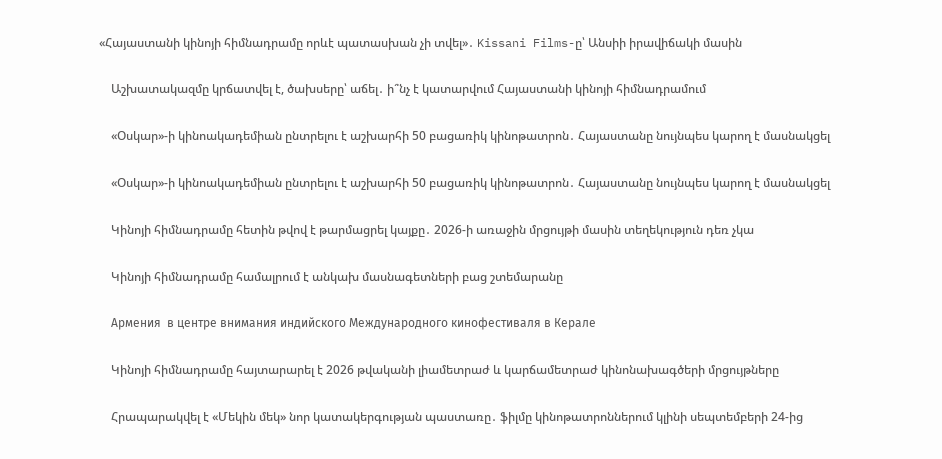«Հայաստանի կինոյի հիմնադրամը որևէ պատասխան չի տվել»․ Kissani Films-ը՝ Անսիի իրավիճակի մասին

    Աշխատակազմը կրճատվել է, ծախսերը՝ աճել․ ի՞նչ է կատարվում Հայաստանի կինոյի հիմնադրամում

    «Օսկար»-ի կինոակադեմիան ընտրելու է աշխարհի 50 բացառիկ կինոթատրոն․ Հայաստանը նույնպես կարող է մասնակցել

    «Օսկար»-ի կինոակադեմիան ընտրելու է աշխարհի 50 բացառիկ կինոթատրոն․ Հայաստանը նույնպես կարող է մասնակցել

    Կինոյի հիմնադրամը հետին թվով է թարմացրել կայքը․ 2026-ի առաջին մրցույթի մասին տեղեկություն դեռ չկա

    Կինոյի հիմնադրամը համալրում է անկախ մասնագետների բաց շտեմարանը

    Армения  в центре внимания индийского Международного кинофестиваля в Керале

    Կինոյի հիմնադրամը հայտարարել է 2026 թվականի լիամետրաժ և կարճամետրաժ կինոնախագծերի մրցույթները

    Հրապարակվել է «Մեկին մեկ» նոր կատակերգության պաստառը․ ֆիլմը կինոթատրոններում կլինի սեպտեմբերի 24-ից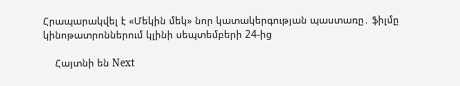Հրապարակվել է «Մեկին մեկ» նոր կատակերգության պաստառը․ ֆիլմը կինոթատրոններում կլինի սեպտեմբերի 24-ից

    Հայտնի են Next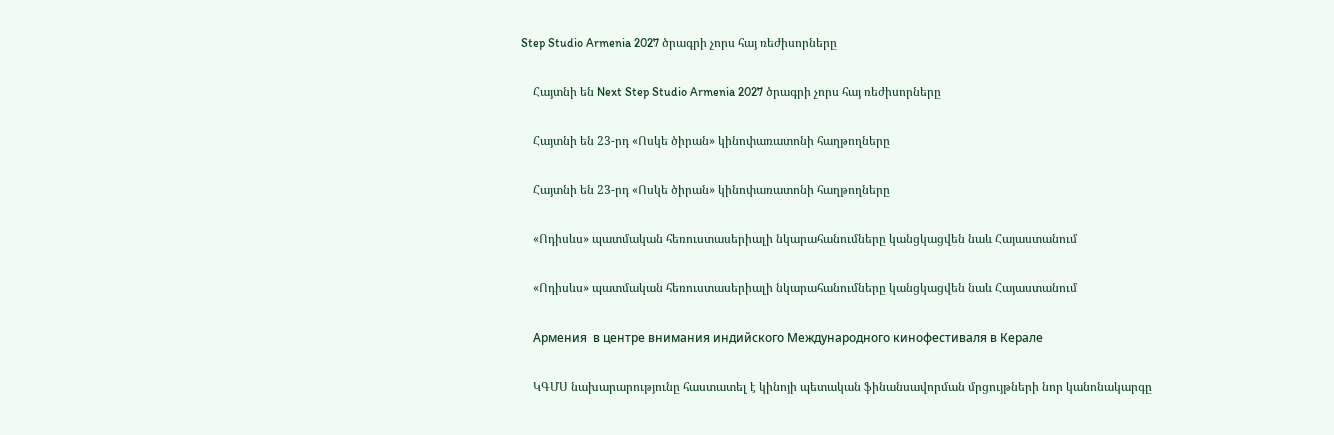Step Studio Armenia 2027 ծրագրի չորս հայ ռեժիսորները

    Հայտնի են Next Step Studio Armenia 2027 ծրագրի չորս հայ ռեժիսորները

    Հայտնի են 23-րդ «Ոսկե ծիրան» կինոփառատոնի հաղթողները

    Հայտնի են 23-րդ «Ոսկե ծիրան» կինոփառատոնի հաղթողները

    «Ոդիսևս» պատմական հեռուստասերիալի նկարահանումները կանցկացվեն նաև Հայաստանում

    «Ոդիսևս» պատմական հեռուստասերիալի նկարահանումները կանցկացվեն նաև Հայաստանում

    Армения  в центре внимания индийского Международного кинофестиваля в Керале

    ԿԳՄՍ նախարարությունը հաստատել է կինոյի պետական ֆինանսավորման մրցույթների նոր կանոնակարգը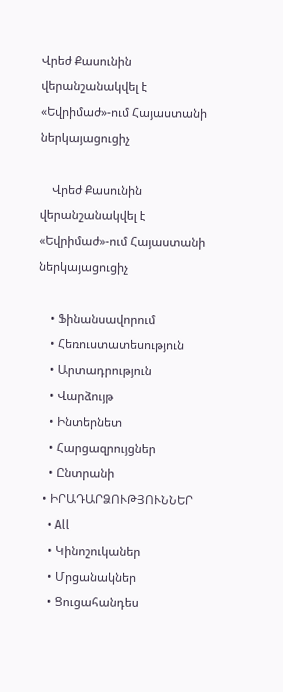Վրեժ Քասունին վերանշանակվել է «Եվրիմաժ»-ում Հայաստանի ներկայացուցիչ

    Վրեժ Քասունին վերանշանակվել է «Եվրիմաժ»-ում Հայաստանի ներկայացուցիչ

    • Ֆինանսավորում
    • Հեռուստատեսություն
    • Արտադրություն
    • Վարձույթ
    • Ինտերնետ
    • Հարցազրույցներ
    • Ընտրանի
  • ԻՐԱԴԱՐՁՈՒԹՅՈՒՆՆԵՐ
    • All
    • Կինոշուկաներ
    • Մրցանակներ
    • Ցուցահանդես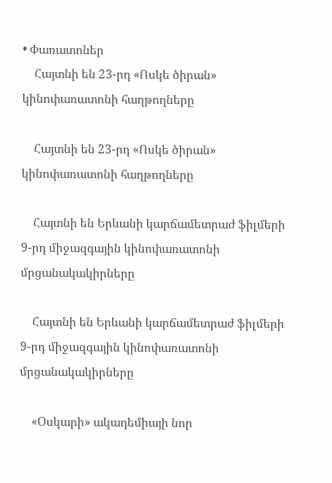• Փառատոներ
    Հայտնի են 23-րդ «Ոսկե ծիրան» կինոփառատոնի հաղթողները

    Հայտնի են 23-րդ «Ոսկե ծիրան» կինոփառատոնի հաղթողները

    Հայտնի են Երևանի կարճամետրաժ ֆիլմերի 9-րդ միջազգային կինոփառատոնի մրցանակակիրները

    Հայտնի են Երևանի կարճամետրաժ ֆիլմերի 9-րդ միջազգային կինոփառատոնի մրցանակակիրները

    «Օսկարի» ակադեմիայի նոր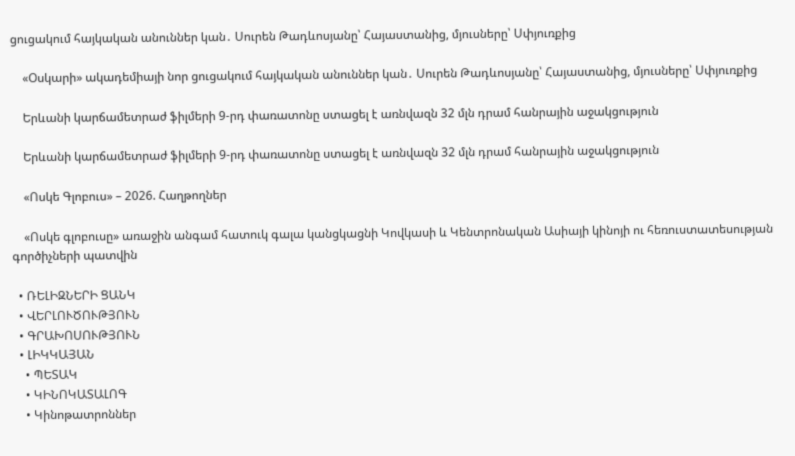ցուցակում հայկական անուններ կան․ Սուրեն Թադևոսյանը՝ Հայաստանից, մյուսները՝ Սփյուռքից

    «Օսկարի» ակադեմիայի նոր ցուցակում հայկական անուններ կան․ Սուրեն Թադևոսյանը՝ Հայաստանից, մյուսները՝ Սփյուռքից

    Երևանի կարճամետրաժ ֆիլմերի 9-րդ փառատոնը ստացել է առնվազն 32 մլն դրամ հանրային աջակցություն

    Երևանի կարճամետրաժ ֆիլմերի 9-րդ փառատոնը ստացել է առնվազն 32 մլն դրամ հանրային աջակցություն

    «Ոսկե Գլոբուս» – 2026. Հաղթողներ

    «Ոսկե գլոբուսը» առաջին անգամ հատուկ գալա կանցկացնի Կովկասի և Կենտրոնական Ասիայի կինոյի ու հեռուստատեսության գործիչների պատվին

  • ՌԵԼԻԶՆԵՐԻ ՑԱՆԿ
  • ՎԵՐԼՈՒԾՈՒԹՅՈՒՆ
  • ԳՐԱԽՈՍՈՒԹՅՈՒՆ
  • ԼԻԿԿԱՅԱՆ
    • ՊԵՏԱԿ
    • ԿԻՆՈԿԱՏԱԼՈԳ
    • Կինոթատրոններ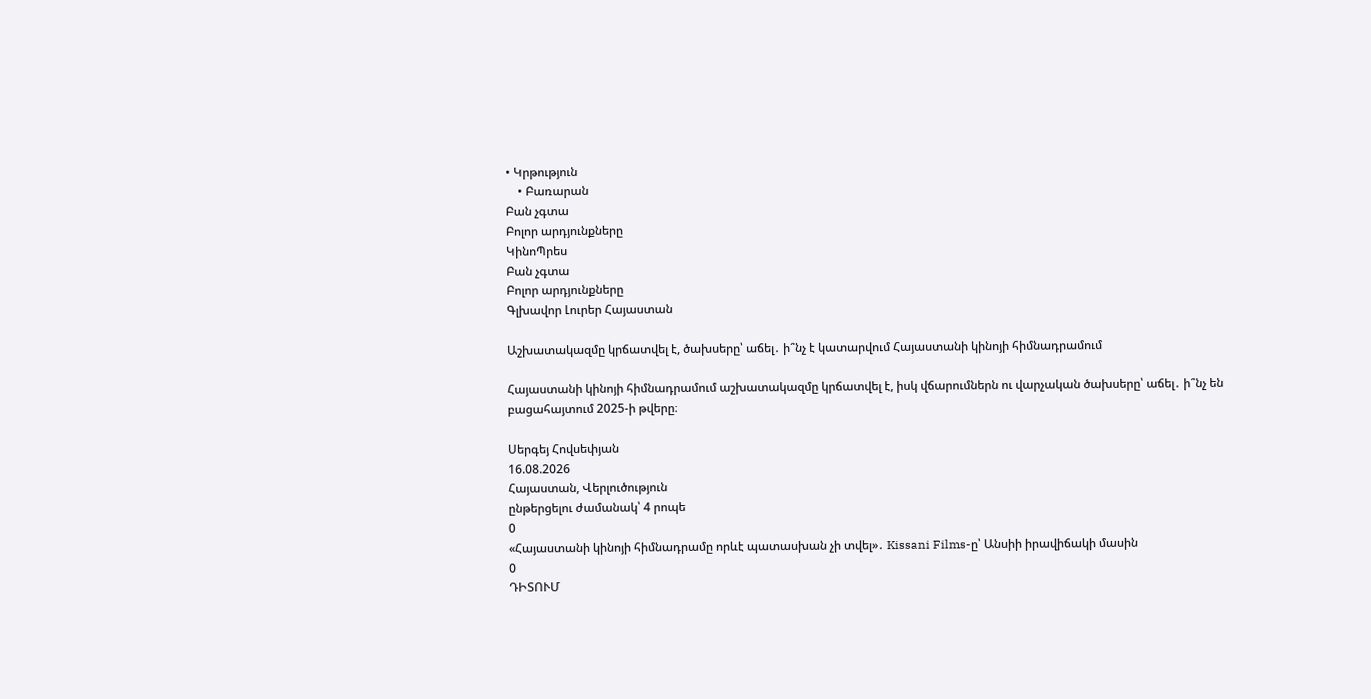• Կրթություն
    • Բառարան
Բան չգտա
Բոլոր արդյունքները
ԿինոՊրես
Բան չգտա
Բոլոր արդյունքները
Գլխավոր Լուրեր Հայաստան

Աշխատակազմը կրճատվել է, ծախսերը՝ աճել․ ի՞նչ է կատարվում Հայաստանի կինոյի հիմնադրամում

Հայաստանի կինոյի հիմնադրամում աշխատակազմը կրճատվել է, իսկ վճարումներն ու վարչական ծախսերը՝ աճել․ ի՞նչ են բացահայտում 2025-ի թվերը։

Սերգեյ Հովսեփյան
16.08.2026
Հայաստան, Վերլուծություն
ընթերցելու ժամանակ՝ 4 րոպե
0
«Հայաստանի կինոյի հիմնադրամը որևէ պատասխան չի տվել»․ Kissani Films-ը՝ Անսիի իրավիճակի մասին
0
ԴԻՏՈՒՄ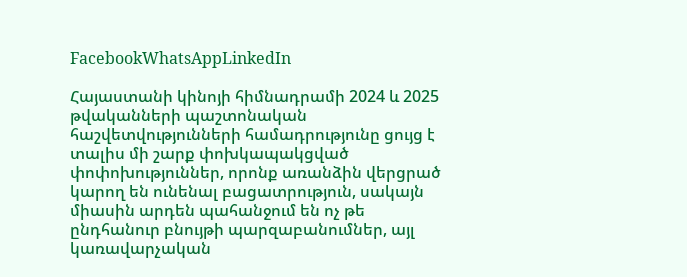FacebookWhatsAppLinkedIn

Հայաստանի կինոյի հիմնադրամի 2024 և 2025 թվականների պաշտոնական հաշվետվությունների համադրությունը ցույց է տալիս մի շարք փոխկապակցված փոփոխություններ, որոնք առանձին վերցրած կարող են ունենալ բացատրություն, սակայն միասին արդեն պահանջում են ոչ թե ընդհանուր բնույթի պարզաբանումներ, այլ կառավարչական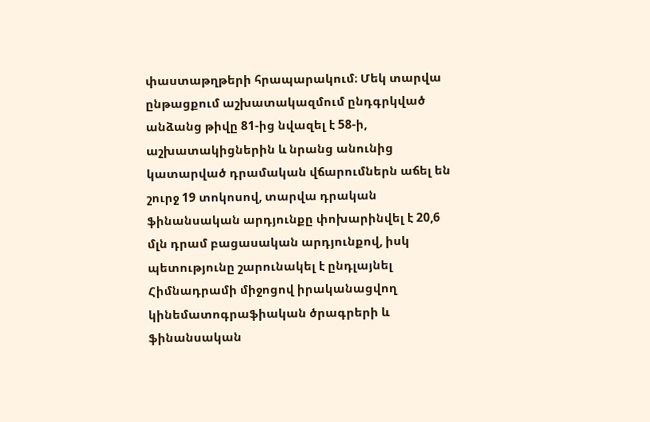փաստաթղթերի հրապարակում։ Մեկ տարվա ընթացքում աշխատակազմում ընդգրկված անձանց թիվը 81-ից նվազել է 58-ի, աշխատակիցներին և նրանց անունից կատարված դրամական վճարումներն աճել են շուրջ 19 տոկոսով, տարվա դրական ֆինանսական արդյունքը փոխարինվել է 20,6 մլն դրամ բացասական արդյունքով, իսկ պետությունը շարունակել է ընդլայնել Հիմնադրամի միջոցով իրականացվող կինեմատոգրաֆիական ծրագրերի և ֆինանսական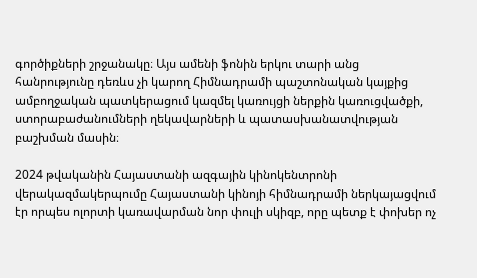գործիքների շրջանակը։ Այս ամենի ֆոնին երկու տարի անց հանրությունը դեռևս չի կարող Հիմնադրամի պաշտոնական կայքից ամբողջական պատկերացում կազմել կառույցի ներքին կառուցվածքի, ստորաբաժանումների ղեկավարների և պատասխանատվության բաշխման մասին։

2024 թվականին Հայաստանի ազգային կինոկենտրոնի վերակազմակերպումը Հայաստանի կինոյի հիմնադրամի ներկայացվում էր որպես ոլորտի կառավարման նոր փուլի սկիզբ, որը պետք է փոխեր ոչ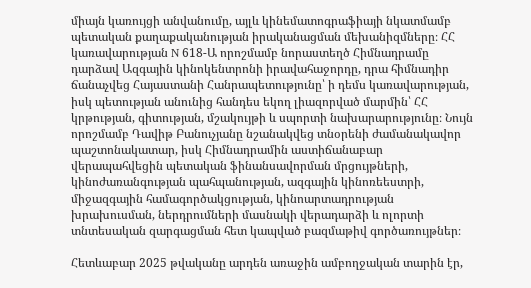միայն կառույցի անվանումը, այլև կինեմատոգրաֆիայի նկատմամբ պետական քաղաքականության իրականացման մեխանիզմները։ ՀՀ կառավարության N 618-Ա որոշմամբ նորաստեղծ Հիմնադրամը դարձավ Ազգային կինոկենտրոնի իրավահաջորդը, դրա հիմնադիր ճանաչվեց Հայաստանի Հանրապետությունը՝ ի դեմս կառավարության, իսկ պետության անունից հանդես եկող լիազորված մարմին՝ ՀՀ կրթության, գիտության, մշակույթի և սպորտի նախարարությունը։ Նույն որոշմամբ Դավիթ Բանուչյանը նշանակվեց տնօրենի ժամանակավոր պաշտոնակատար, իսկ Հիմնադրամին աստիճանաբար վերապահվեցին պետական ֆինանսավորման մրցույթների, կինոժառանգության պահպանության, ազգային կինոռեեստրի, միջազգային համագործակցության, կինոարտադրության խրախուսման, ներդրումների մասնակի վերադարձի և ոլորտի տնտեսական զարգացման հետ կապված բազմաթիվ գործառույթներ։

Հետևաբար 2025 թվականը արդեն առաջին ամբողջական տարին էր,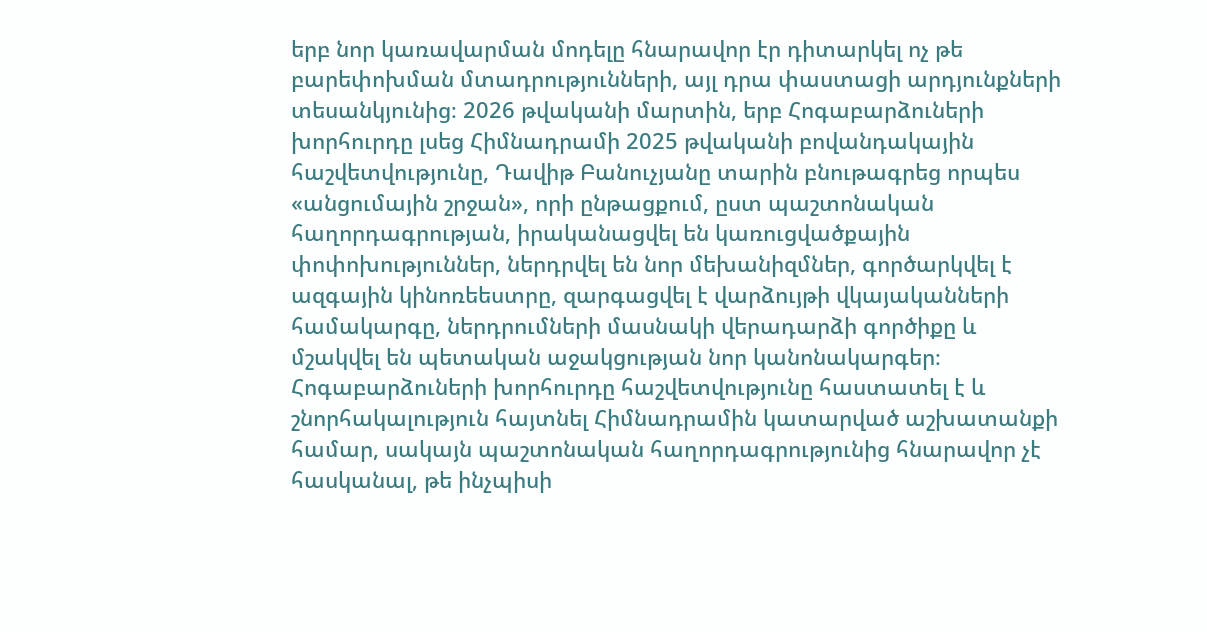երբ նոր կառավարման մոդելը հնարավոր էր դիտարկել ոչ թե բարեփոխման մտադրությունների, այլ դրա փաստացի արդյունքների տեսանկյունից։ 2026 թվականի մարտին, երբ Հոգաբարձուների խորհուրդը լսեց Հիմնադրամի 2025 թվականի բովանդակային հաշվետվությունը, Դավիթ Բանուչյանը տարին բնութագրեց որպես «անցումային շրջան», որի ընթացքում, ըստ պաշտոնական հաղորդագրության, իրականացվել են կառուցվածքային փոփոխություններ, ներդրվել են նոր մեխանիզմներ, գործարկվել է ազգային կինոռեեստրը, զարգացվել է վարձույթի վկայականների համակարգը, ներդրումների մասնակի վերադարձի գործիքը և մշակվել են պետական աջակցության նոր կանոնակարգեր։ Հոգաբարձուների խորհուրդը հաշվետվությունը հաստատել է և շնորհակալություն հայտնել Հիմնադրամին կատարված աշխատանքի համար, սակայն պաշտոնական հաղորդագրությունից հնարավոր չէ հասկանալ, թե ինչպիսի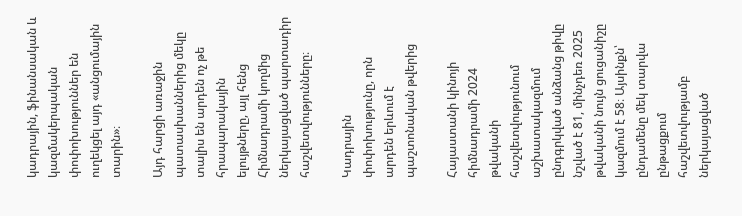կադրային, ֆինանսական և կազմակերպական փոփոխություններ են ուղեկցել այդ «անցումային տարին»։

Այդ հարցի առաջին պատասխաններից մեկը տալիս են արդեն ոչ թե հրապարակային ելույթները, այլ հենց Հիմնադրամի կողմից ներկայացված պարտադիր հաշվետվությունները։

Կադրային փոփոխությունը, որն արդեն երևում է պաշտոնական թվերից

Հայաստանի կինոյի հիմնադրամի 2024 թվականի հաշվետվությունում աշխատակազմում ընդգրկված անձանց թիվը նշված է 81, մինչդեռ 2025 թվականի նույն ցուցանիշը կազմում է 58։ Այսինքն՝ ընդամենը մեկ տարվա ընթացքում հաշվետվությամբ ներկայացված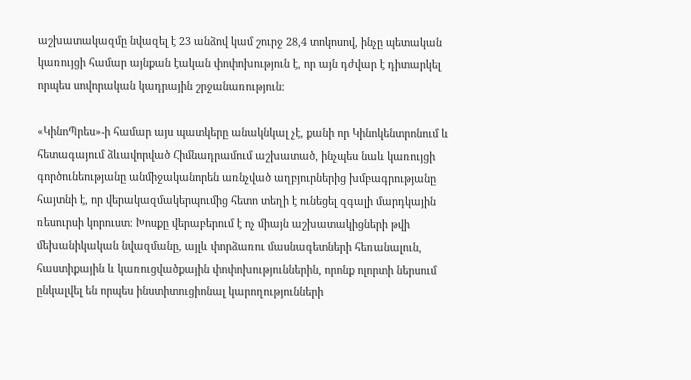աշխատակազմը նվազել է 23 անձով կամ շուրջ 28,4 տոկոսով, ինչը պետական կառույցի համար այնքան էական փոփոխություն է, որ այն դժվար է դիտարկել որպես սովորական կադրային շրջանառություն։

«ԿինոՊրես»-ի համար այս պատկերը անակնկալ չէ, քանի որ Կինոկենտրոնում և հետագայում ձևավորված Հիմնադրամում աշխատած, ինչպես նաև կառույցի գործունեությանը անմիջականորեն առնչված աղբյուրներից խմբագրությանը հայտնի է, որ վերակազմակերպումից հետո տեղի է ունեցել զգալի մարդկային ռեսուրսի կորուստ։ Խոսքը վերաբերում է ոչ միայն աշխատակիցների թվի մեխանիկական նվազմանը, այլև փորձառու մասնագետների հեռանալուն, հաստիքային և կառուցվածքային փոփոխություններին, որոնք ոլորտի ներսում ընկալվել են որպես ինստիտուցիոնալ կարողությունների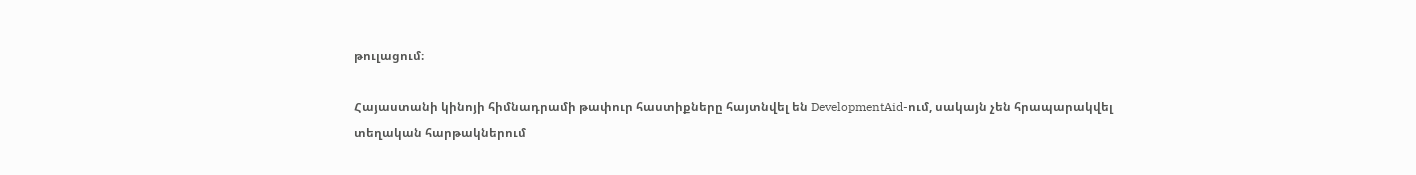թուլացում։

Հայաստանի կինոյի հիմնադրամի թափուր հաստիքները հայտնվել են DevelopmentAid-ում, սակայն չեն հրապարակվել տեղական հարթակներում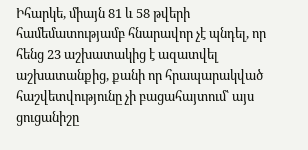Իհարկե, միայն 81 և 58 թվերի համեմատությամբ հնարավոր չէ պնդել, որ հենց 23 աշխատակից է ազատվել աշխատանքից, քանի որ հրապարակված հաշվետվությունը չի բացահայտում՝ այս ցուցանիշը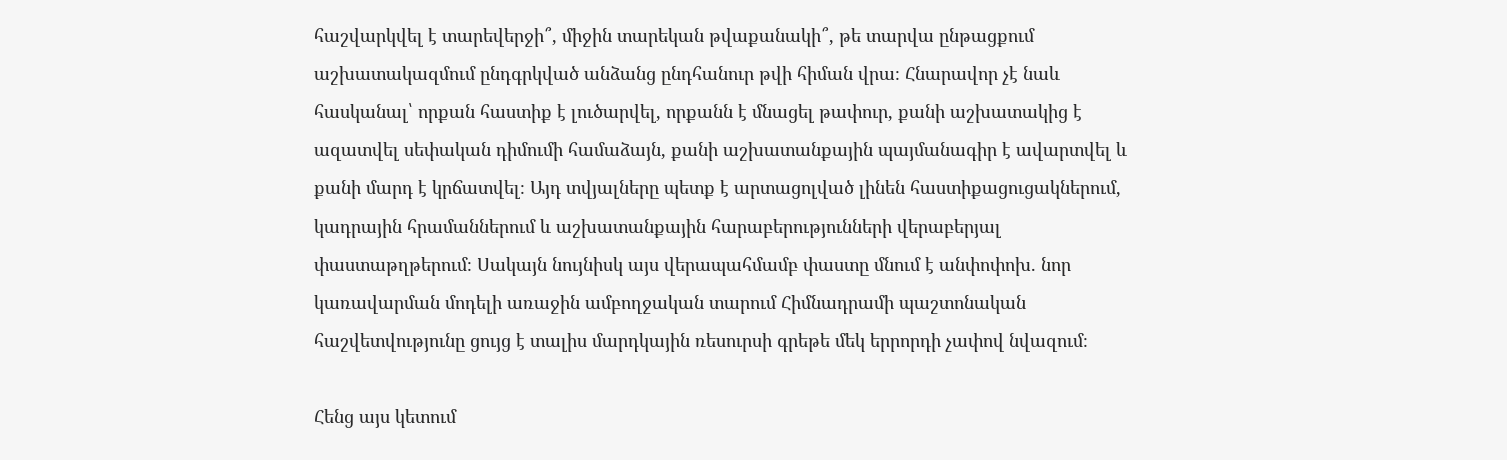հաշվարկվել է տարեվերջի՞, միջին տարեկան թվաքանակի՞, թե տարվա ընթացքում աշխատակազմում ընդգրկված անձանց ընդհանուր թվի հիման վրա։ Հնարավոր չէ նաև հասկանալ՝ որքան հաստիք է լուծարվել, որքանն է մնացել թափուր, քանի աշխատակից է ազատվել սեփական դիմումի համաձայն, քանի աշխատանքային պայմանագիր է ավարտվել և քանի մարդ է կրճատվել։ Այդ տվյալները պետք է արտացոլված լինեն հաստիքացուցակներում, կադրային հրամաններում և աշխատանքային հարաբերությունների վերաբերյալ փաստաթղթերում։ Սակայն նույնիսկ այս վերապահմամբ փաստը մնում է անփոփոխ. նոր կառավարման մոդելի առաջին ամբողջական տարում Հիմնադրամի պաշտոնական հաշվետվությունը ցույց է տալիս մարդկային ռեսուրսի գրեթե մեկ երրորդի չափով նվազում։

Հենց այս կետում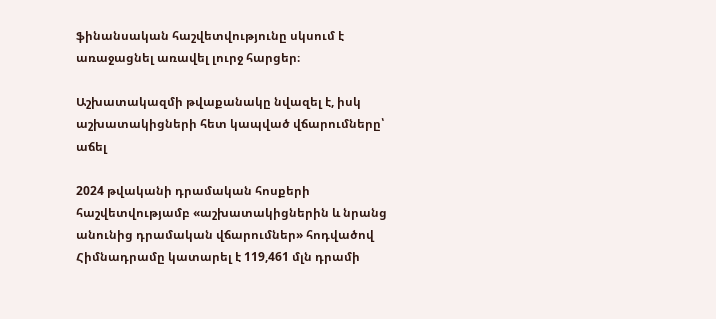ֆինանսական հաշվետվությունը սկսում է առաջացնել առավել լուրջ հարցեր։

Աշխատակազմի թվաքանակը նվազել է, իսկ աշխատակիցների հետ կապված վճարումները՝ աճել

2024 թվականի դրամական հոսքերի հաշվետվությամբ «աշխատակիցներին և նրանց անունից դրամական վճարումներ» հոդվածով Հիմնադրամը կատարել է 119,461 մլն դրամի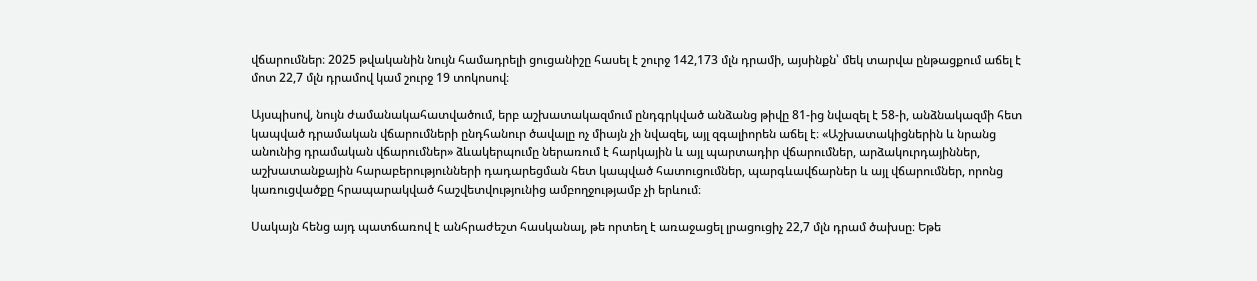վճարումներ։ 2025 թվականին նույն համադրելի ցուցանիշը հասել է շուրջ 142,173 մլն դրամի, այսինքն՝ մեկ տարվա ընթացքում աճել է մոտ 22,7 մլն դրամով կամ շուրջ 19 տոկոսով։

Այսպիսով, նույն ժամանակահատվածում, երբ աշխատակազմում ընդգրկված անձանց թիվը 81-ից նվազել է 58-ի, անձնակազմի հետ կապված դրամական վճարումների ընդհանուր ծավալը ոչ միայն չի նվազել, այլ զգալիորեն աճել է։ «Աշխատակիցներին և նրանց անունից դրամական վճարումներ» ձևակերպումը ներառում է հարկային և այլ պարտադիր վճարումներ, արձակուրդայիններ, աշխատանքային հարաբերությունների դադարեցման հետ կապված հատուցումներ, պարգևավճարներ և այլ վճարումներ, որոնց կառուցվածքը հրապարակված հաշվետվությունից ամբողջությամբ չի երևում։

Սակայն հենց այդ պատճառով է անհրաժեշտ հասկանալ, թե որտեղ է առաջացել լրացուցիչ 22,7 մլն դրամ ծախսը։ Եթե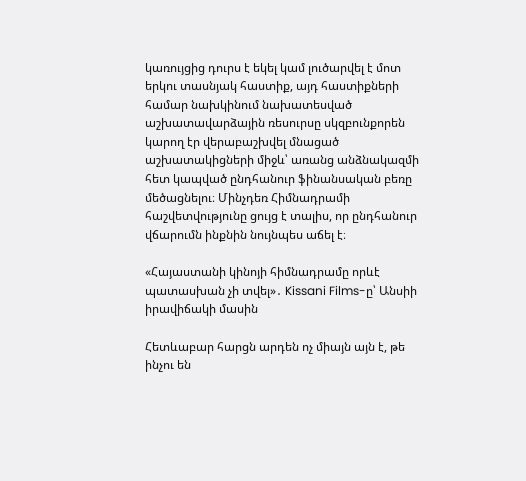կառույցից դուրս է եկել կամ լուծարվել է մոտ երկու տասնյակ հաստիք, այդ հաստիքների համար նախկինում նախատեսված աշխատավարձային ռեսուրսը սկզբունքորեն կարող էր վերաբաշխվել մնացած աշխատակիցների միջև՝ առանց անձնակազմի հետ կապված ընդհանուր ֆինանսական բեռը մեծացնելու։ Մինչդեռ Հիմնադրամի հաշվետվությունը ցույց է տալիս, որ ընդհանուր վճարումն ինքնին նույնպես աճել է։

«Հայաստանի կինոյի հիմնադրամը որևէ պատասխան չի տվել»․ Kissani Films-ը՝ Անսիի իրավիճակի մասին

Հետևաբար հարցն արդեն ոչ միայն այն է, թե ինչու են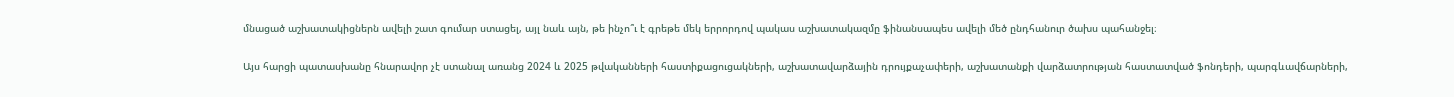մնացած աշխատակիցներն ավելի շատ գումար ստացել, այլ նաև այն, թե ինչո՞ւ է գրեթե մեկ երրորդով պակաս աշխատակազմը ֆինանսապես ավելի մեծ ընդհանուր ծախս պահանջել։

Այս հարցի պատասխանը հնարավոր չէ ստանալ առանց 2024 և 2025 թվականների հաստիքացուցակների, աշխատավարձային դրույքաչափերի, աշխատանքի վարձատրության հաստատված ֆոնդերի, պարգևավճարների,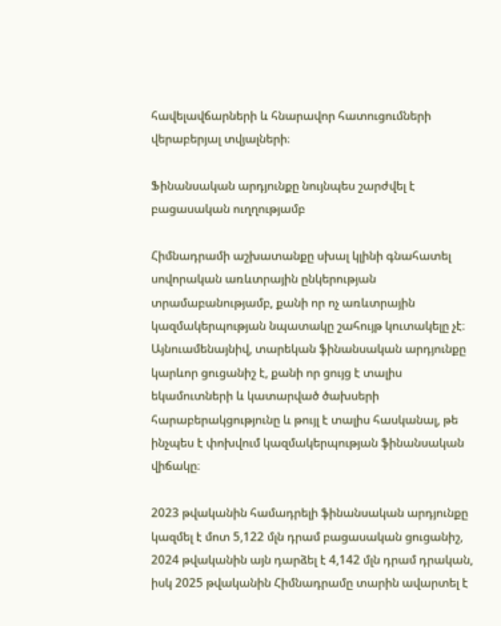հավելավճարների և հնարավոր հատուցումների վերաբերյալ տվյալների։

Ֆինանսական արդյունքը նույնպես շարժվել է բացասական ուղղությամբ

Հիմնադրամի աշխատանքը սխալ կլինի գնահատել սովորական առևտրային ընկերության տրամաբանությամբ, քանի որ ոչ առևտրային կազմակերպության նպատակը շահույթ կուտակելը չէ։ Այնուամենայնիվ, տարեկան ֆինանսական արդյունքը կարևոր ցուցանիշ է, քանի որ ցույց է տալիս եկամուտների և կատարված ծախսերի հարաբերակցությունը և թույլ է տալիս հասկանալ, թե ինչպես է փոխվում կազմակերպության ֆինանսական վիճակը։

2023 թվականին համադրելի ֆինանսական արդյունքը կազմել է մոտ 5,122 մլն դրամ բացասական ցուցանիշ, 2024 թվականին այն դարձել է 4,142 մլն դրամ դրական, իսկ 2025 թվականին Հիմնադրամը տարին ավարտել է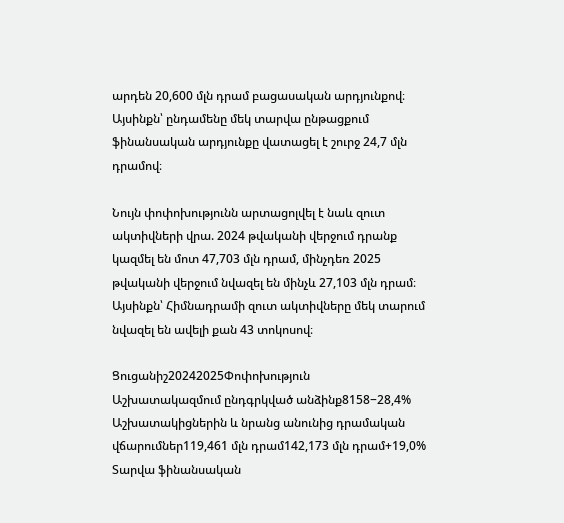արդեն 20,600 մլն դրամ բացասական արդյունքով։ Այսինքն՝ ընդամենը մեկ տարվա ընթացքում ֆինանսական արդյունքը վատացել է շուրջ 24,7 մլն դրամով։

Նույն փոփոխությունն արտացոլվել է նաև զուտ ակտիվների վրա. 2024 թվականի վերջում դրանք կազմել են մոտ 47,703 մլն դրամ, մինչդեռ 2025 թվականի վերջում նվազել են մինչև 27,103 մլն դրամ։ Այսինքն՝ Հիմնադրամի զուտ ակտիվները մեկ տարում նվազել են ավելի քան 43 տոկոսով։

Ցուցանիշ20242025Փոփոխություն
Աշխատակազմում ընդգրկված անձինք8158−28,4%
Աշխատակիցներին և նրանց անունից դրամական վճարումներ119,461 մլն դրամ142,173 մլն դրամ+19,0%
Տարվա ֆինանսական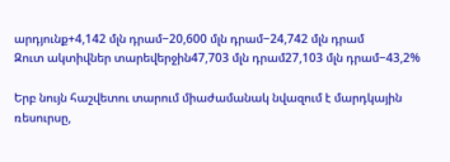արդյունք+4,142 մլն դրամ−20,600 մլն դրամ−24,742 մլն դրամ
Զուտ ակտիվներ տարեվերջին47,703 մլն դրամ27,103 մլն դրամ−43,2%

Երբ նույն հաշվետու տարում միաժամանակ նվազում է մարդկային ռեսուրսը,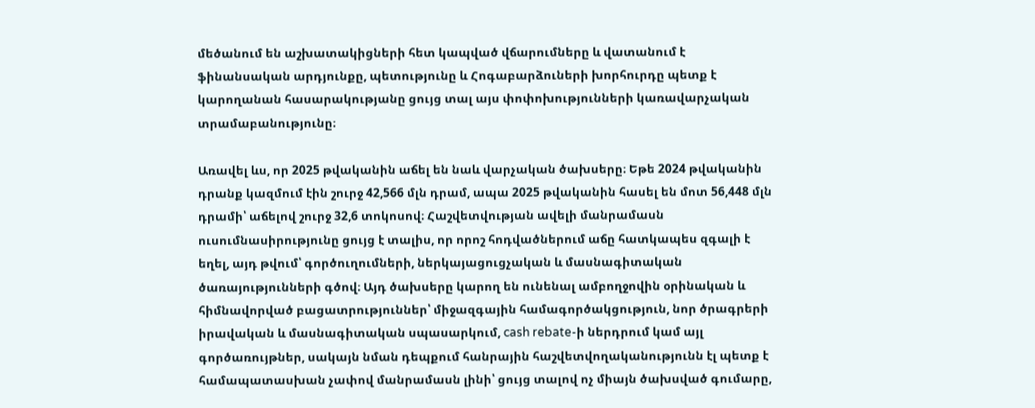մեծանում են աշխատակիցների հետ կապված վճարումները և վատանում է ֆինանսական արդյունքը, պետությունը և Հոգաբարձուների խորհուրդը պետք է կարողանան հասարակությանը ցույց տալ այս փոփոխությունների կառավարչական տրամաբանությունը։

Առավել ևս, որ 2025 թվականին աճել են նաև վարչական ծախսերը։ Եթե 2024 թվականին դրանք կազմում էին շուրջ 42,566 մլն դրամ, ապա 2025 թվականին հասել են մոտ 56,448 մլն դրամի՝ աճելով շուրջ 32,6 տոկոսով։ Հաշվետվության ավելի մանրամասն ուսումնասիրությունը ցույց է տալիս, որ որոշ հոդվածներում աճը հատկապես զգալի է եղել, այդ թվում՝ գործուղումների, ներկայացուցչական և մասնագիտական ծառայությունների գծով։ Այդ ծախսերը կարող են ունենալ ամբողջովին օրինական և հիմնավորված բացատրություններ՝ միջազգային համագործակցություն, նոր ծրագրերի իրավական և մասնագիտական սպասարկում, cash rebate-ի ներդրում կամ այլ գործառույթներ, սակայն նման դեպքում հանրային հաշվետվողականությունն էլ պետք է համապատասխան չափով մանրամասն լինի՝ ցույց տալով ոչ միայն ծախսված գումարը,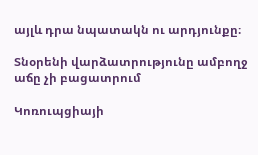այլև դրա նպատակն ու արդյունքը։

Տնօրենի վարձատրությունը ամբողջ աճը չի բացատրում

Կոռուպցիայի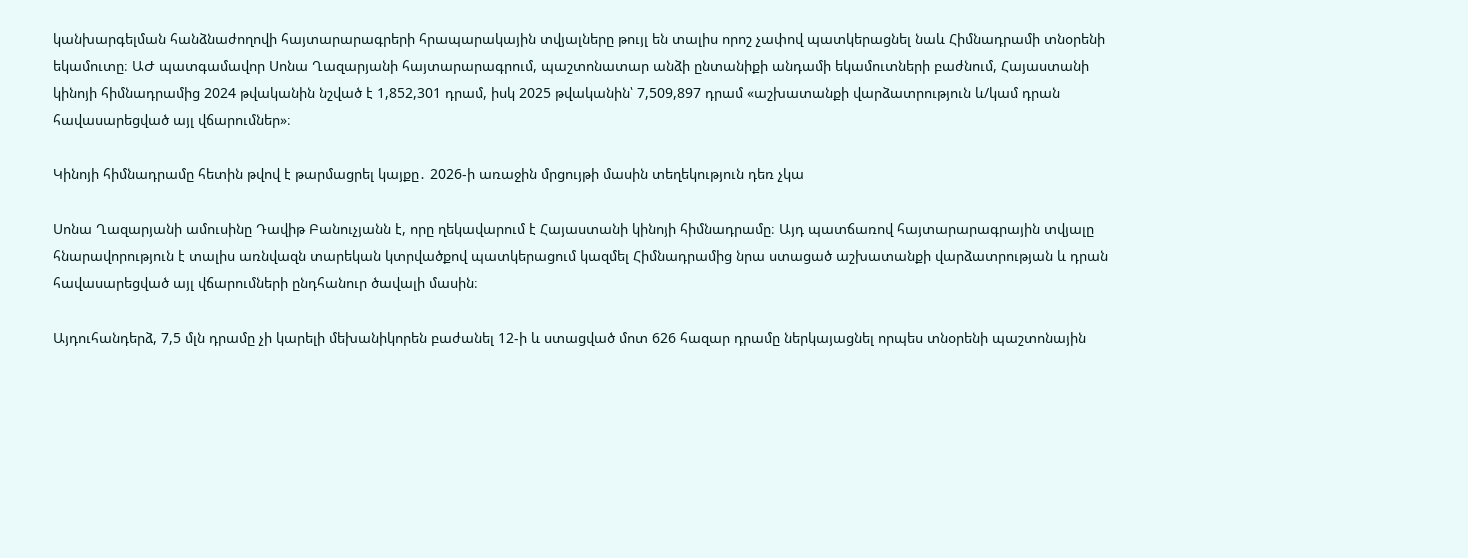կանխարգելման հանձնաժողովի հայտարարագրերի հրապարակային տվյալները թույլ են տալիս որոշ չափով պատկերացնել նաև Հիմնադրամի տնօրենի եկամուտը։ ԱԺ պատգամավոր Սոնա Ղազարյանի հայտարարագրում, պաշտոնատար անձի ընտանիքի անդամի եկամուտների բաժնում, Հայաստանի կինոյի հիմնադրամից 2024 թվականին նշված է 1,852,301 դրամ, իսկ 2025 թվականին՝ 7,509,897 դրամ «աշխատանքի վարձատրություն և/կամ դրան հավասարեցված այլ վճարումներ»։

Կինոյի հիմնադրամը հետին թվով է թարմացրել կայքը․ 2026-ի առաջին մրցույթի մասին տեղեկություն դեռ չկա

Սոնա Ղազարյանի ամուսինը Դավիթ Բանուչյանն է, որը ղեկավարում է Հայաստանի կինոյի հիմնադրամը։ Այդ պատճառով հայտարարագրային տվյալը հնարավորություն է տալիս առնվազն տարեկան կտրվածքով պատկերացում կազմել Հիմնադրամից նրա ստացած աշխատանքի վարձատրության և դրան հավասարեցված այլ վճարումների ընդհանուր ծավալի մասին։

Այդուհանդերձ, 7,5 մլն դրամը չի կարելի մեխանիկորեն բաժանել 12-ի և ստացված մոտ 626 հազար դրամը ներկայացնել որպես տնօրենի պաշտոնային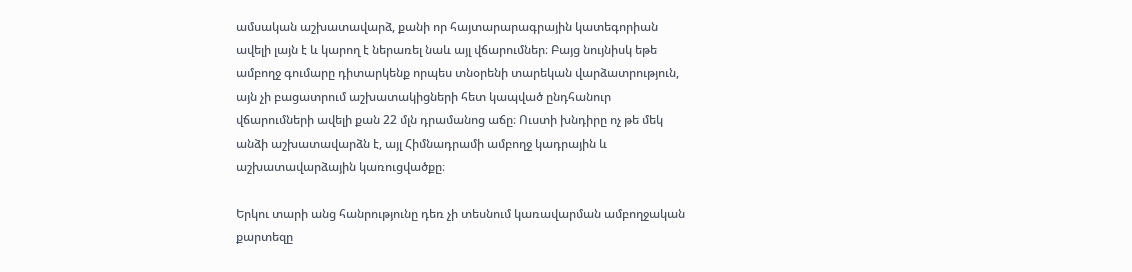ամսական աշխատավարձ, քանի որ հայտարարագրային կատեգորիան ավելի լայն է և կարող է ներառել նաև այլ վճարումներ։ Բայց նույնիսկ եթե ամբողջ գումարը դիտարկենք որպես տնօրենի տարեկան վարձատրություն, այն չի բացատրում աշխատակիցների հետ կապված ընդհանուր վճարումների ավելի քան 22 մլն դրամանոց աճը։ Ուստի խնդիրը ոչ թե մեկ անձի աշխատավարձն է, այլ Հիմնադրամի ամբողջ կադրային և աշխատավարձային կառուցվածքը։

Երկու տարի անց հանրությունը դեռ չի տեսնում կառավարման ամբողջական քարտեզը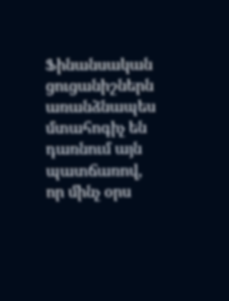Ֆինանսական ցուցանիշներն առանձնապես մտահոգիչ են դառնում այն պատճառով, որ մինչ օրս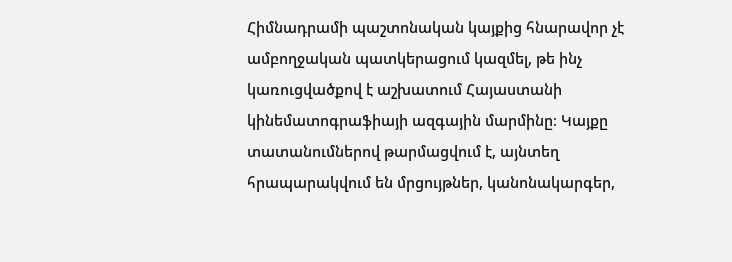Հիմնադրամի պաշտոնական կայքից հնարավոր չէ ամբողջական պատկերացում կազմել, թե ինչ կառուցվածքով է աշխատում Հայաստանի կինեմատոգրաֆիայի ազգային մարմինը։ Կայքը տատանումներով թարմացվում է, այնտեղ հրապարակվում են մրցույթներ, կանոնակարգեր,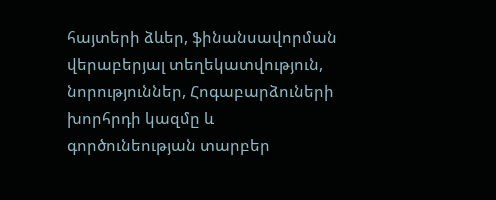հայտերի ձևեր, ֆինանսավորման վերաբերյալ տեղեկատվություն, նորություններ, Հոգաբարձուների խորհրդի կազմը և գործունեության տարբեր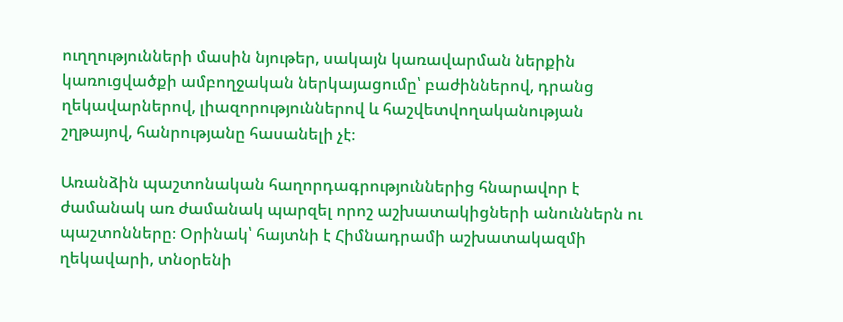ուղղությունների մասին նյութեր, սակայն կառավարման ներքին կառուցվածքի ամբողջական ներկայացումը՝ բաժիններով, դրանց ղեկավարներով, լիազորություններով և հաշվետվողականության շղթայով, հանրությանը հասանելի չէ։

Առանձին պաշտոնական հաղորդագրություններից հնարավոր է ժամանակ առ ժամանակ պարզել որոշ աշխատակիցների անուններն ու պաշտոնները։ Օրինակ՝ հայտնի է Հիմնադրամի աշխատակազմի ղեկավարի, տնօրենի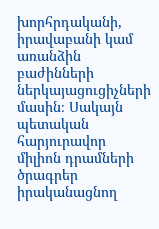խորհրդականի, իրավաբանի կամ առանձին բաժինների ներկայացուցիչների մասին։ Սակայն պետական հարյուրավոր միլիոն դրամների ծրագրեր իրականացնող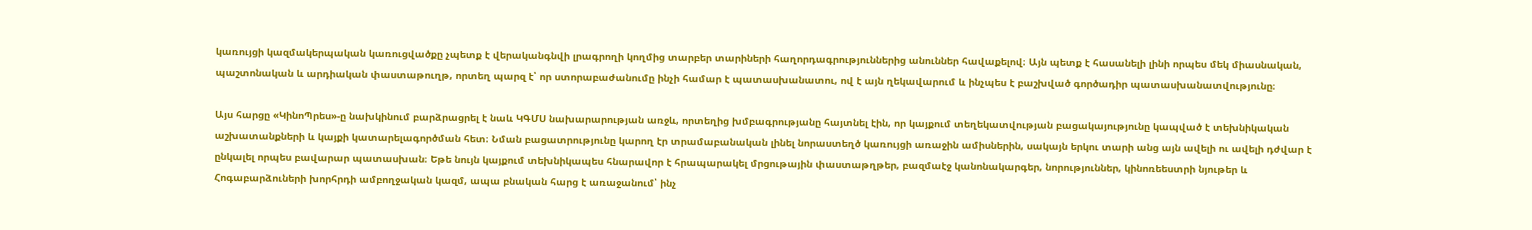կառույցի կազմակերպական կառուցվածքը չպետք է վերականգնվի լրագրողի կողմից տարբեր տարիների հաղորդագրություններից անուններ հավաքելով։ Այն պետք է հասանելի լինի որպես մեկ միասնական, պաշտոնական և արդիական փաստաթուղթ, որտեղ պարզ է՝ որ ստորաբաժանումը ինչի համար է պատասխանատու, ով է այն ղեկավարում և ինչպես է բաշխված գործադիր պատասխանատվությունը։

Այս հարցը «ԿինոՊրես»-ը նախկինում բարձրացրել է նաև ԿԳՄՍ նախարարության առջև, որտեղից խմբագրությանը հայտնել էին, որ կայքում տեղեկատվության բացակայությունը կապված է տեխնիկական աշխատանքների և կայքի կատարելագործման հետ։ Նման բացատրությունը կարող էր տրամաբանական լինել նորաստեղծ կառույցի առաջին ամիսներին, սակայն երկու տարի անց այն ավելի ու ավելի դժվար է ընկալել որպես բավարար պատասխան։ Եթե նույն կայքում տեխնիկապես հնարավոր է հրապարակել մրցութային փաստաթղթեր, բազմաէջ կանոնակարգեր, նորություններ, կինոռեեստրի նյութեր և Հոգաբարձուների խորհրդի ամբողջական կազմ, ապա բնական հարց է առաջանում՝ ինչ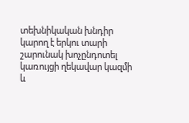տեխնիկական խնդիր կարող է երկու տարի շարունակ խոչընդոտել կառույցի ղեկավար կազմի և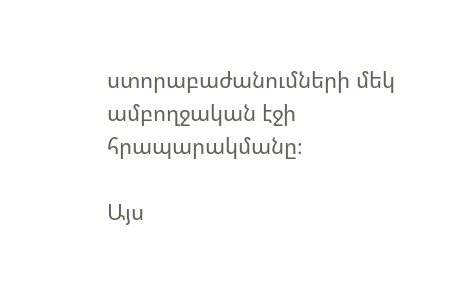ստորաբաժանումների մեկ ամբողջական էջի հրապարակմանը։

Այս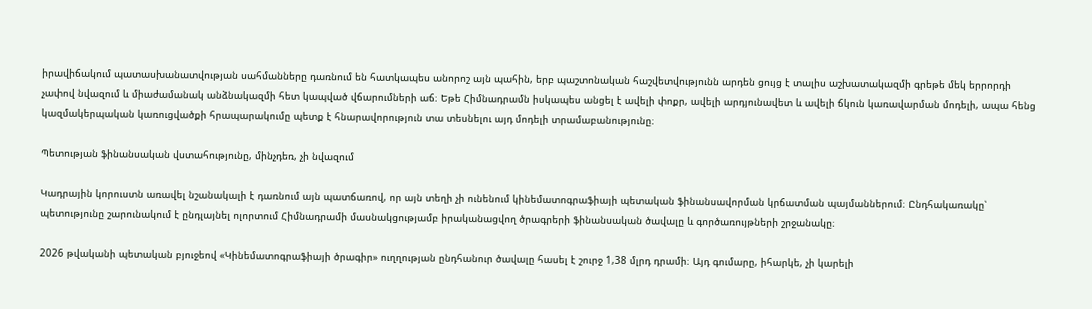իրավիճակում պատասխանատվության սահմանները դառնում են հատկապես անորոշ այն պահին, երբ պաշտոնական հաշվետվությունն արդեն ցույց է տալիս աշխատակազմի գրեթե մեկ երրորդի չափով նվազում և միաժամանակ անձնակազմի հետ կապված վճարումների աճ։ Եթե Հիմնադրամն իսկապես անցել է ավելի փոքր, ավելի արդյունավետ և ավելի ճկուն կառավարման մոդելի, ապա հենց կազմակերպական կառուցվածքի հրապարակումը պետք է հնարավորություն տա տեսնելու այդ մոդելի տրամաբանությունը։

Պետության ֆինանսական վստահությունը, մինչդեռ, չի նվազում

Կադրային կորուստն առավել նշանակալի է դառնում այն պատճառով, որ այն տեղի չի ունենում կինեմատոգրաֆիայի պետական ֆինանսավորման կրճատման պայմաններում։ Ընդհակառակը՝ պետությունը շարունակում է ընդլայնել ոլորտում Հիմնադրամի մասնակցությամբ իրականացվող ծրագրերի ֆինանսական ծավալը և գործառույթների շրջանակը։

2026 թվականի պետական բյուջեով «Կինեմատոգրաֆիայի ծրագիր» ուղղության ընդհանուր ծավալը հասել է շուրջ 1,38 մլրդ դրամի։ Այդ գումարը, իհարկե, չի կարելի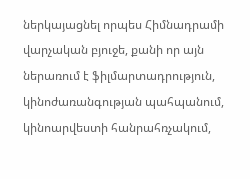ներկայացնել որպես Հիմնադրամի վարչական բյուջե, քանի որ այն ներառում է ֆիլմարտադրություն, կինոժառանգության պահպանում, կինոարվեստի հանրահռչակում,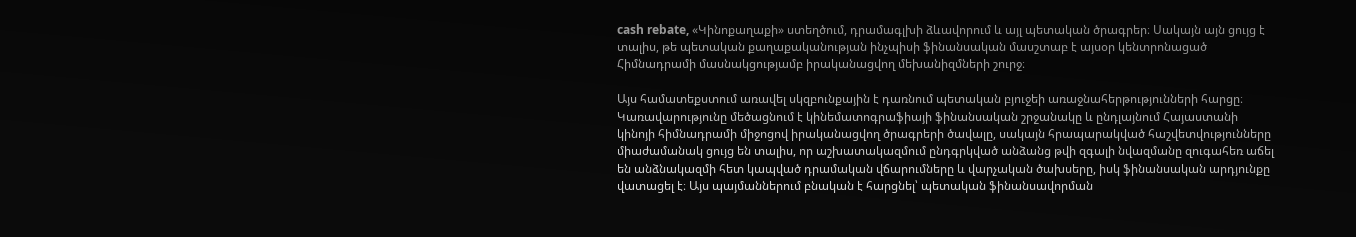cash rebate, «Կինոքաղաքի» ստեղծում, դրամագլխի ձևավորում և այլ պետական ծրագրեր։ Սակայն այն ցույց է տալիս, թե պետական քաղաքականության ինչպիսի ֆինանսական մասշտաբ է այսօր կենտրոնացած Հիմնադրամի մասնակցությամբ իրականացվող մեխանիզմների շուրջ։

Այս համատեքստում առավել սկզբունքային է դառնում պետական բյուջեի առաջնահերթությունների հարցը։ Կառավարությունը մեծացնում է կինեմատոգրաֆիայի ֆինանսական շրջանակը և ընդլայնում Հայաստանի կինոյի հիմնադրամի միջոցով իրականացվող ծրագրերի ծավալը, սակայն հրապարակված հաշվետվությունները միաժամանակ ցույց են տալիս, որ աշխատակազմում ընդգրկված անձանց թվի զգալի նվազմանը զուգահեռ աճել են անձնակազմի հետ կապված դրամական վճարումները և վարչական ծախսերը, իսկ ֆինանսական արդյունքը վատացել է։ Այս պայմաններում բնական է հարցնել՝ պետական ֆինանսավորման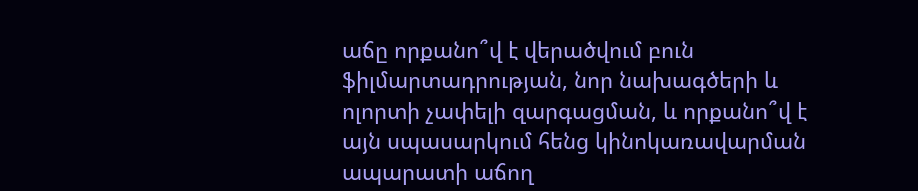աճը որքանո՞վ է վերածվում բուն ֆիլմարտադրության, նոր նախագծերի և ոլորտի չափելի զարգացման, և որքանո՞վ է այն սպասարկում հենց կինոկառավարման ապարատի աճող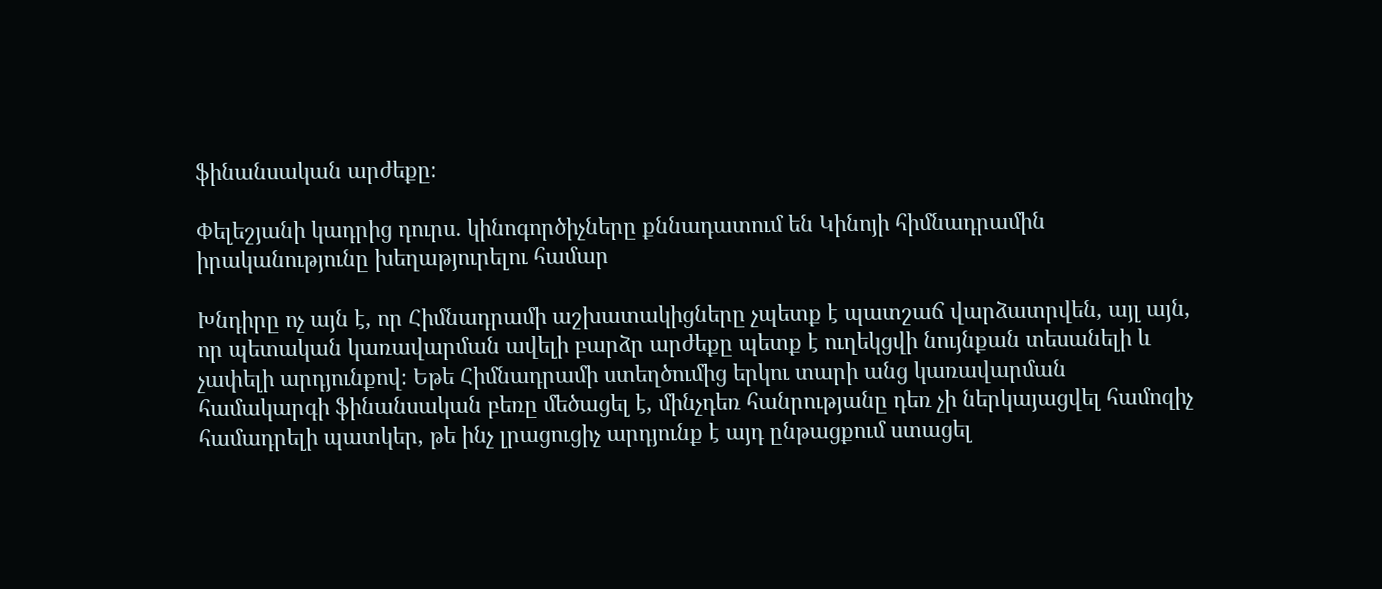ֆինանսական արժեքը։

Փելեշյանի կադրից դուրս․ կինոգործիչները քննադատում են Կինոյի հիմնադրամին իրականությունը խեղաթյուրելու համար

Խնդիրը ոչ այն է, որ Հիմնադրամի աշխատակիցները չպետք է պատշաճ վարձատրվեն, այլ այն, որ պետական կառավարման ավելի բարձր արժեքը պետք է ուղեկցվի նույնքան տեսանելի և չափելի արդյունքով։ Եթե Հիմնադրամի ստեղծումից երկու տարի անց կառավարման համակարգի ֆինանսական բեռը մեծացել է, մինչդեռ հանրությանը դեռ չի ներկայացվել համոզիչ համադրելի պատկեր, թե ինչ լրացուցիչ արդյունք է այդ ընթացքում ստացել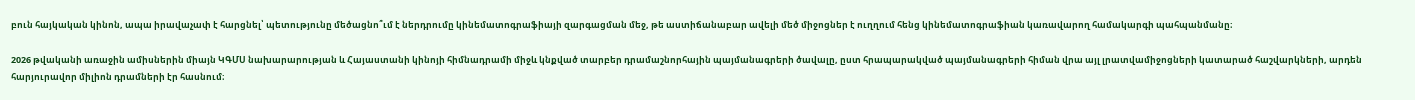բուն հայկական կինոն, ապա իրավաչափ է հարցնել՝ պետությունը մեծացնո՞ւմ է ներդրումը կինեմատոգրաֆիայի զարգացման մեջ, թե աստիճանաբար ավելի մեծ միջոցներ է ուղղում հենց կինեմատոգրաֆիան կառավարող համակարգի պահպանմանը։

2026 թվականի առաջին ամիսներին միայն ԿԳՄՍ նախարարության և Հայաստանի կինոյի հիմնադրամի միջև կնքված տարբեր դրամաշնորհային պայմանագրերի ծավալը, ըստ հրապարակված պայմանագրերի հիման վրա այլ լրատվամիջոցների կատարած հաշվարկների, արդեն հարյուրավոր միլիոն դրամների էր հասնում։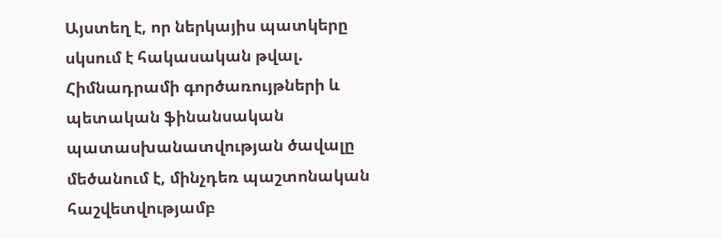Այստեղ է, որ ներկայիս պատկերը սկսում է հակասական թվալ. Հիմնադրամի գործառույթների և պետական ֆինանսական պատասխանատվության ծավալը մեծանում է, մինչդեռ պաշտոնական հաշվետվությամբ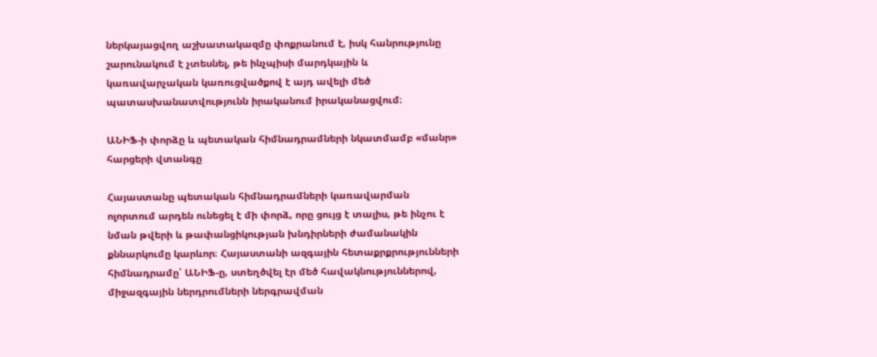ներկայացվող աշխատակազմը փոքրանում է, իսկ հանրությունը շարունակում է չտեսնել, թե ինչպիսի մարդկային և կառավարչական կառուցվածքով է այդ ավելի մեծ պատասխանատվությունն իրականում իրականացվում։

ԱՆԻՖ-ի փորձը և պետական հիմնադրամների նկատմամբ «մանր» հարցերի վտանգը

Հայաստանը պետական հիմնադրամների կառավարման ոլորտում արդեն ունեցել է մի փորձ, որը ցույց է տալիս, թե ինչու է նման թվերի և թափանցիկության խնդիրների ժամանակին քննարկումը կարևոր։ Հայաստանի ազգային հետաքրքրությունների հիմնադրամը՝ ԱՆԻՖ-ը, ստեղծվել էր մեծ հավակնություններով, միջազգային ներդրումների ներգրավման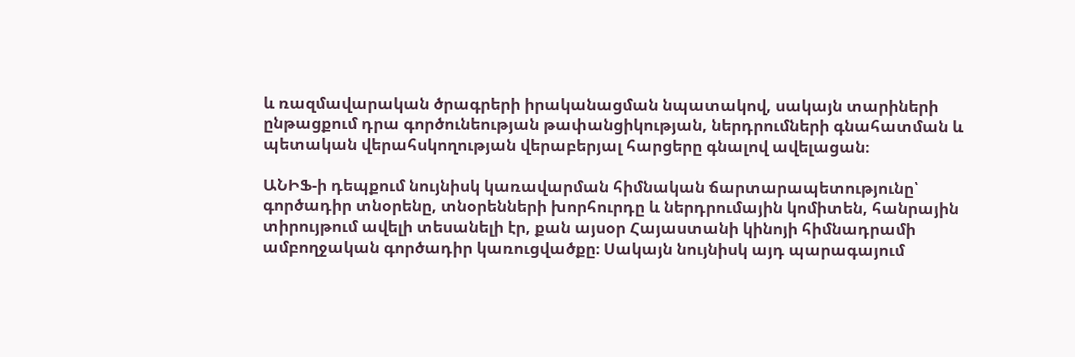և ռազմավարական ծրագրերի իրականացման նպատակով, սակայն տարիների ընթացքում դրա գործունեության թափանցիկության, ներդրումների գնահատման և պետական վերահսկողության վերաբերյալ հարցերը գնալով ավելացան։

ԱՆԻՖ-ի դեպքում նույնիսկ կառավարման հիմնական ճարտարապետությունը՝ գործադիր տնօրենը, տնօրենների խորհուրդը և ներդրումային կոմիտեն, հանրային տիրույթում ավելի տեսանելի էր, քան այսօր Հայաստանի կինոյի հիմնադրամի ամբողջական գործադիր կառուցվածքը։ Սակայն նույնիսկ այդ պարագայում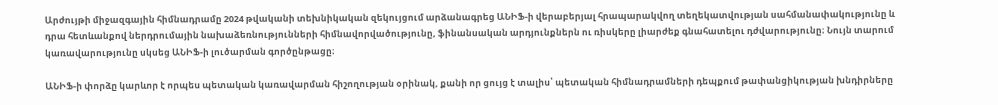Արժույթի միջազգային հիմնադրամը 2024 թվականի տեխնիկական զեկույցում արձանագրեց ԱՆԻՖ-ի վերաբերյալ հրապարակվող տեղեկատվության սահմանափակությունը և դրա հետևանքով ներդրումային նախաձեռնությունների հիմնավորվածությունը, ֆինանսական արդյունքներն ու ռիսկերը լիարժեք գնահատելու դժվարությունը։ Նույն տարում կառավարությունը սկսեց ԱՆԻՖ-ի լուծարման գործընթացը։

ԱՆԻՖ-ի փորձը կարևոր է որպես պետական կառավարման հիշողության օրինակ, քանի որ ցույց է տալիս՝ պետական հիմնադրամների դեպքում թափանցիկության խնդիրները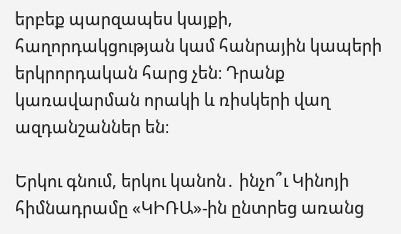երբեք պարզապես կայքի, հաղորդակցության կամ հանրային կապերի երկրորդական հարց չեն։ Դրանք կառավարման որակի և ռիսկերի վաղ ազդանշաններ են։

Երկու գնում, երկու կանոն․ ինչո՞ւ Կինոյի հիմնադրամը «ԿԻՌԱ»-ին ընտրեց առանց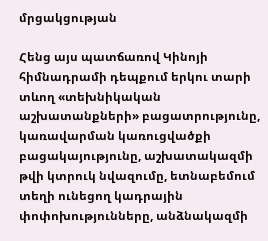մրցակցության

Հենց այս պատճառով Կինոյի հիմնադրամի դեպքում երկու տարի տևող «տեխնիկական աշխատանքների» բացատրությունը, կառավարման կառուցվածքի բացակայությունը, աշխատակազմի թվի կտրուկ նվազումը, ետնաբեմում տեղի ունեցող կադրային փոփոխությունները, անձնակազմի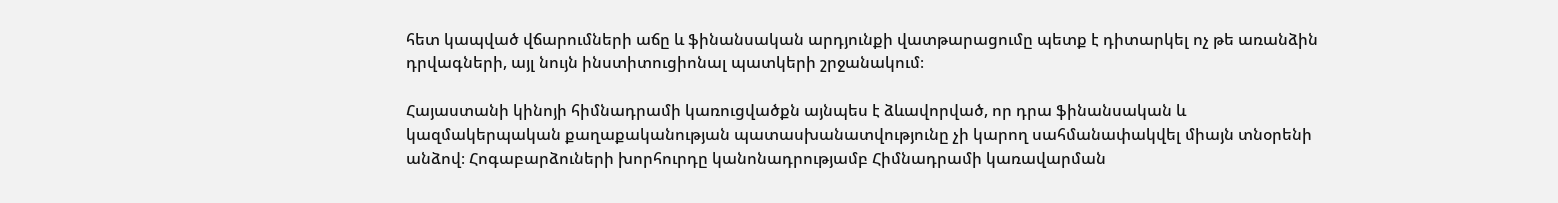հետ կապված վճարումների աճը և ֆինանսական արդյունքի վատթարացումը պետք է դիտարկել ոչ թե առանձին դրվագների, այլ նույն ինստիտուցիոնալ պատկերի շրջանակում։

Հայաստանի կինոյի հիմնադրամի կառուցվածքն այնպես է ձևավորված, որ դրա ֆինանսական և կազմակերպական քաղաքականության պատասխանատվությունը չի կարող սահմանափակվել միայն տնօրենի անձով։ Հոգաբարձուների խորհուրդը կանոնադրությամբ Հիմնադրամի կառավարման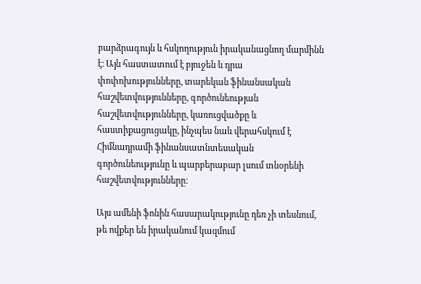բարձրագույն և հսկողություն իրականացնող մարմինն է։ Այն հաստատում է բյուջեն և դրա փոփոխությունները, տարեկան ֆինանսական հաշվետվությունները, գործունեության հաշվետվությունները, կառուցվածքը և հաստիքացուցակը, ինչպես նաև վերահսկում է Հիմնադրամի ֆինանսատնտեսական գործունեությունը և պարբերաբար լսում տնօրենի հաշվետվությունները։

Այս ամենի ֆոնին հասարակությունը դեռ չի տեսնում, թե ովքեր են իրականում կազմում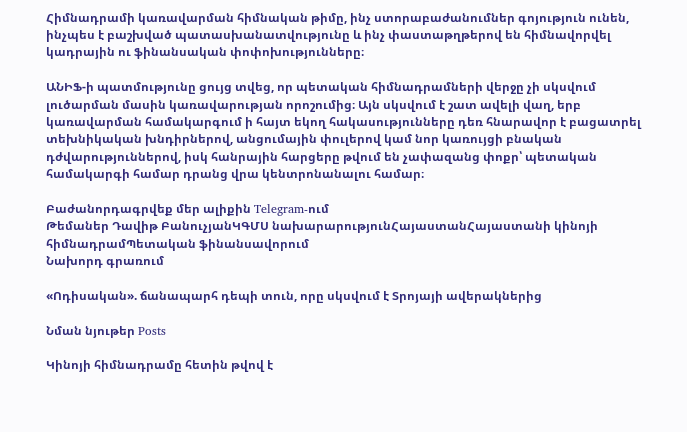Հիմնադրամի կառավարման հիմնական թիմը, ինչ ստորաբաժանումներ գոյություն ունեն, ինչպես է բաշխված պատասխանատվությունը և ինչ փաստաթղթերով են հիմնավորվել կադրային ու ֆինանսական փոփոխությունները։

ԱՆԻՖ-ի պատմությունը ցույց տվեց, որ պետական հիմնադրամների վերջը չի սկսվում լուծարման մասին կառավարության որոշումից։ Այն սկսվում է շատ ավելի վաղ, երբ կառավարման համակարգում ի հայտ եկող հակասությունները դեռ հնարավոր է բացատրել տեխնիկական խնդիրներով, անցումային փուլերով կամ նոր կառույցի բնական դժվարություններով, իսկ հանրային հարցերը թվում են չափազանց փոքր՝ պետական համակարգի համար դրանց վրա կենտրոնանալու համար։

Բաժանորդագրվեք մեր ալիքին Telegram-ում
Թեմաներ Դավիթ ԲանուչյանԿԳՄՍ նախարարությունՀայաստանՀայաստանի կինոյի հիմնադրամՊետական ֆինանսավորում
Նախորդ գրառում

«Ոդիսական». ճանապարհ դեպի տուն, որը սկսվում է Տրոյայի ավերակներից

Նման նյութեր Posts

Կինոյի հիմնադրամը հետին թվով է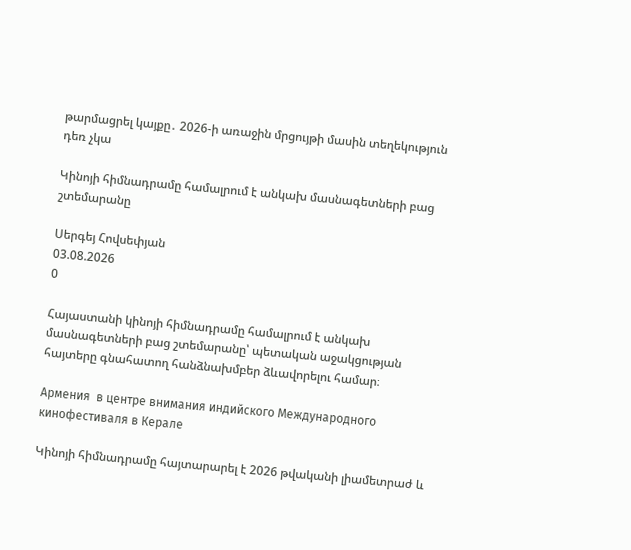թարմացրել կայքը․ 2026-ի առաջին մրցույթի մասին տեղեկություն դեռ չկա

Կինոյի հիմնադրամը համալրում է անկախ մասնագետների բաց շտեմարանը

Սերգեյ Հովսեփյան
03.08.2026
0

Հայաստանի կինոյի հիմնադրամը համալրում է անկախ մասնագետների բաց շտեմարանը՝ պետական աջակցության հայտերը գնահատող հանձնախմբեր ձևավորելու համար։

Армения  в центре внимания индийского Международного кинофестиваля в Керале

Կինոյի հիմնադրամը հայտարարել է 2026 թվականի լիամետրաժ և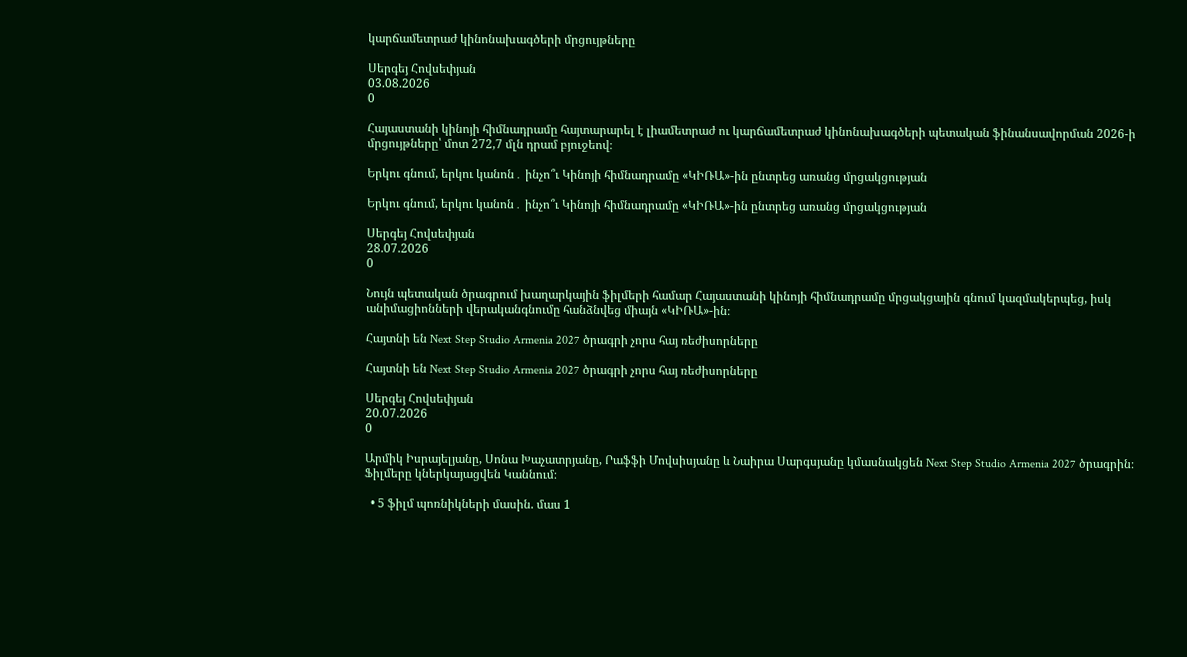կարճամետրաժ կինոնախագծերի մրցույթները

Սերգեյ Հովսեփյան
03.08.2026
0

Հայաստանի կինոյի հիմնադրամը հայտարարել է լիամետրաժ ու կարճամետրաժ կինոնախագծերի պետական ֆինանսավորման 2026-ի մրցույթները՝ մոտ 272,7 մլն դրամ բյուջեով։

Երկու գնում, երկու կանոն․ ինչո՞ւ Կինոյի հիմնադրամը «ԿԻՌԱ»-ին ընտրեց առանց մրցակցության

Երկու գնում, երկու կանոն․ ինչո՞ւ Կինոյի հիմնադրամը «ԿԻՌԱ»-ին ընտրեց առանց մրցակցության

Սերգեյ Հովսեփյան
28.07.2026
0

Նույն պետական ծրագրում խաղարկային ֆիլմերի համար Հայաստանի կինոյի հիմնադրամը մրցակցային գնում կազմակերպեց, իսկ անիմացիոնների վերականգնումը հանձնվեց միայն «ԿԻՌԱ»-ին։

Հայտնի են Next Step Studio Armenia 2027 ծրագրի չորս հայ ռեժիսորները

Հայտնի են Next Step Studio Armenia 2027 ծրագրի չորս հայ ռեժիսորները

Սերգեյ Հովսեփյան
20.07.2026
0

Արմիկ Իսրայելյանը, Սոնա Խաչատրյանը, Րաֆֆի Մովսիսյանը և Նաիրա Սարգսյանը կմասնակցեն Next Step Studio Armenia 2027 ծրագրին։ Ֆիլմերը կներկայացվեն Կաննում։

  • 5 ֆիլմ պոռնիկների մասին. մաս 1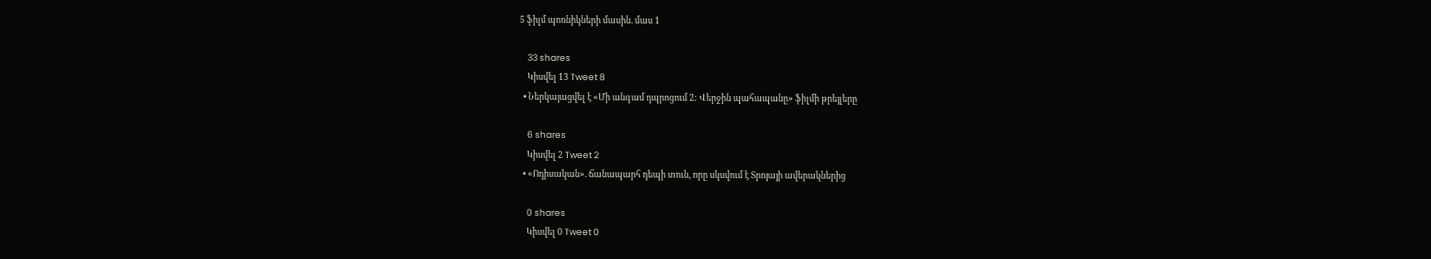5 ֆիլմ պոռնիկների մասին. մաս 1

    33 shares
    Կիսվել 13 Tweet 8
  • Ներկայացվել է «Մի անգամ դպրոցում 2: Վերջին պահապանը» ֆիլմի թրեյլերը

    6 shares
    Կիսվել 2 Tweet 2
  • «Ոդիսական». ճանապարհ դեպի տուն, որը սկսվում է Տրոյայի ավերակներից

    0 shares
    Կիսվել 0 Tweet 0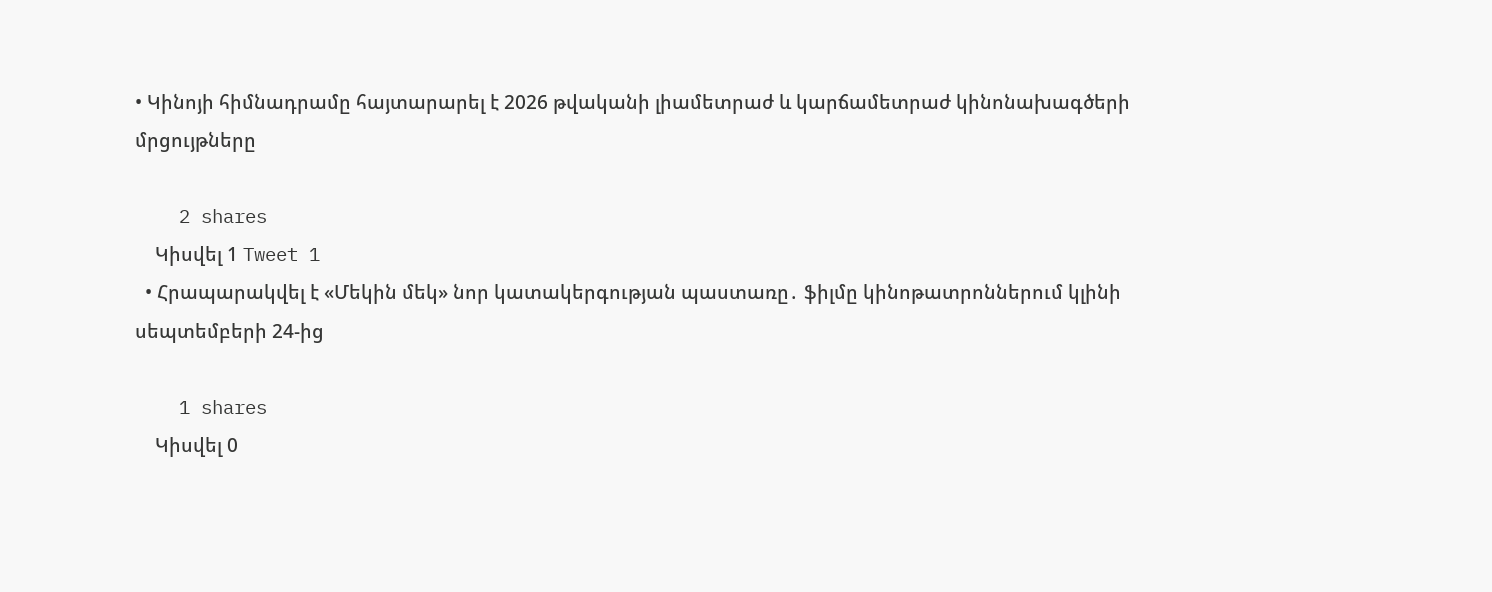• Կինոյի հիմնադրամը հայտարարել է 2026 թվականի լիամետրաժ և կարճամետրաժ կինոնախագծերի մրցույթները

    2 shares
    Կիսվել 1 Tweet 1
  • Հրապարակվել է «Մեկին մեկ» նոր կատակերգության պաստառը․ ֆիլմը կինոթատրոններում կլինի սեպտեմբերի 24-ից

    1 shares
    Կիսվել 0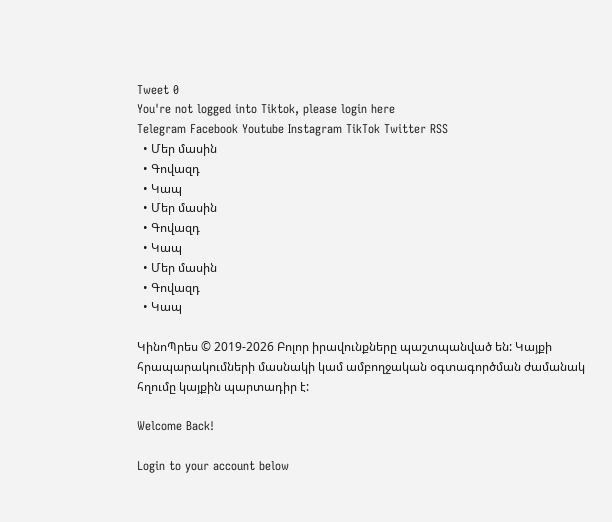Tweet 0
You're not logged into Tiktok, please login here
Telegram Facebook Youtube Instagram TikTok Twitter RSS
  • Մեր մասին
  • Գովազդ
  • Կապ
  • Մեր մասին
  • Գովազդ
  • Կապ
  • Մեր մասին
  • Գովազդ
  • Կապ

ԿինոՊրես © 2019-2026 Բոլոր իրավունքները պաշտպանված են: Կայքի հրապարակումների մասնակի կամ ամբողջական օգտագործման ժամանակ հղումը կայքին պարտադիր է:

Welcome Back!

Login to your account below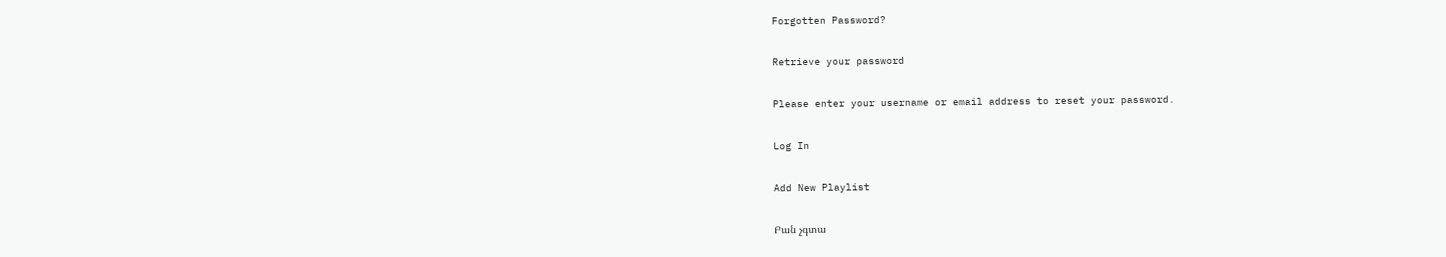Forgotten Password?

Retrieve your password

Please enter your username or email address to reset your password.

Log In

Add New Playlist

Բան չգտա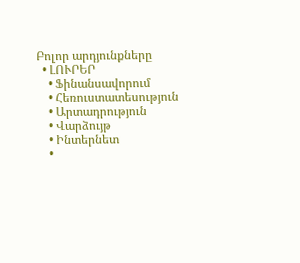Բոլոր արդյունքները
  • ԼՈՒՐԵՐ
    • Ֆինանսավորում
    • Հեռուստատեսություն
    • Արտադրություն
    • Վարձույթ
    • Ինտերնետ
    •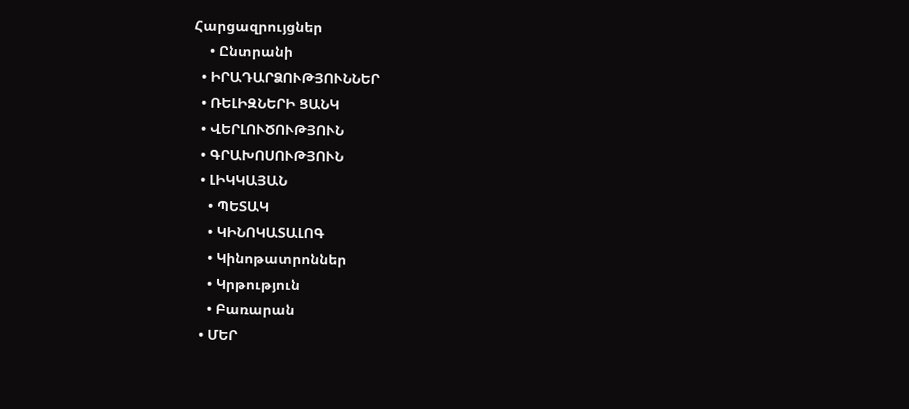Հարցազրույցներ
    • Ընտրանի
  • ԻՐԱԴԱՐՁՈՒԹՅՈՒՆՆԵՐ
  • ՌԵԼԻԶՆԵՐԻ ՑԱՆԿ
  • ՎԵՐԼՈՒԾՈՒԹՅՈՒՆ
  • ԳՐԱԽՈՍՈՒԹՅՈՒՆ
  • ԼԻԿԿԱՅԱՆ
    • ՊԵՏԱԿ
    • ԿԻՆՈԿԱՏԱԼՈԳ
    • Կինոթատրոններ
    • Կրթություն
    • Բառարան
  • ՄԵՐ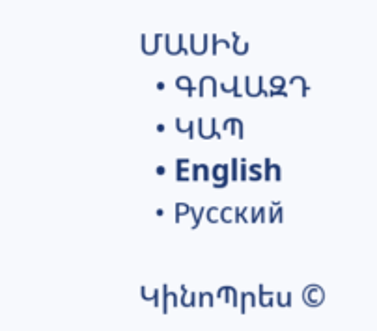ՄԱՍԻՆ
  • ԳՈՎԱԶԴ
  • ԿԱՊ
  • English
  • Русский

ԿինոՊրես ©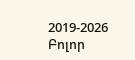2019-2026 Բոլոր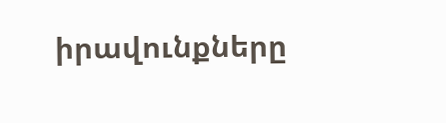իրավունքները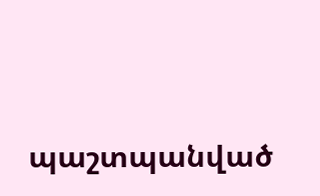պաշտպանված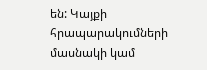են: Կայքի հրապարակումների մասնակի կամ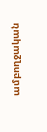ամբողջական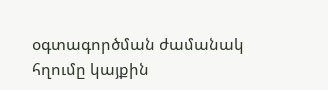օգտագործման ժամանակ հղումը կայքին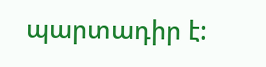պարտադիր է: